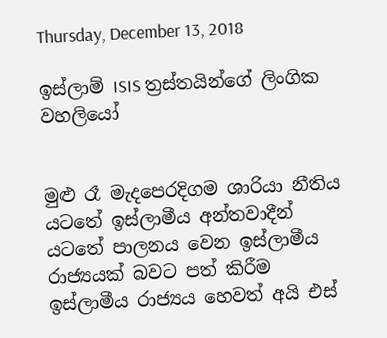Thursday, December 13, 2018

ඉස්‌ලාම් ISIS ත්‍රස්‌තයින්ගේ ලිංගික වහලියෝ


මුළු රෑ මැදපෙරදිගම ශාරියා නීතිය යටතේ ඉස්‌ලාමීය අන්තවාදීන් යටතේ පාලනය වෙන ඉස්‌ලාමීය රාජ්‍යයක්‌ බවට පත් කිරීම ඉස්‌ලාමීය රාජ්‍යය හෙවත් අයි එස්‌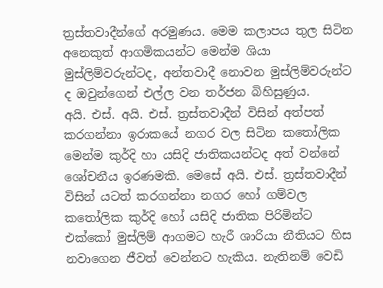ත්‍රස්‌තවාදීන්ගේ අරමුණය. මෙම කලාපය තුල සිටින අනෙකුත් ආගමිකයන්ට මෙන්ම ශියා මුස්‌ලිම්වරුන්ටද, අන්තවාදී නොවන මුස්‌ලිම්වරුන්ට ද ඔවුන්ගෙන් එල්ල වන තර්ජන බිහිසුණුය.
අයි. එස්‌. අයි. එස්‌. ත්‍රස්‌තවාදීන් විසින් අත්පත් කරගන්නා ඉරාකයේ නගර වල සිටින කතෝලික මෙන්ම කුර්දි හා යසිදි ජාතිකයන්ටද අත් වන්නේ ශෝචනීය ඉරණමකි. මෙසේ අයි. එස්‌. ත්‍රස්‌තවාදීන් විසින් යටත් කරගන්නා නගර හෝ ගම්වල කතෝලික කුර්දි හෝ යසිදි ජාතික පිරිමින්ට එක්‌කෝ මුස්‌ලිම් ආගමට හැරී ශාරියා නීතියට හිස නවාගෙන ජීවත් වෙන්නට හැකිය. නැතිනම් වෙඩි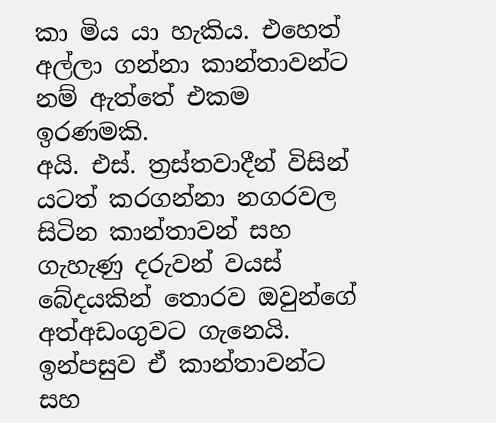කා මිය යා හැකිය. එහෙත් අල්ලා ගන්නා කාන්තාවන්ට නම් ඇත්තේ එකම ඉරණමකි.
අයි. එස්‌. ත්‍රස්‌තවාදීන් විසින් යටත් කරගන්නා නගරවල සිටින කාන්තාවන් සහ ගැහැණු දරුවන් වයස්‌ බේදයකින් තොරව ඔවුන්ගේ අත්අඩංගුවට ගැනෙයි. ඉන්පසුව ඒ කාන්තාවන්ට සහ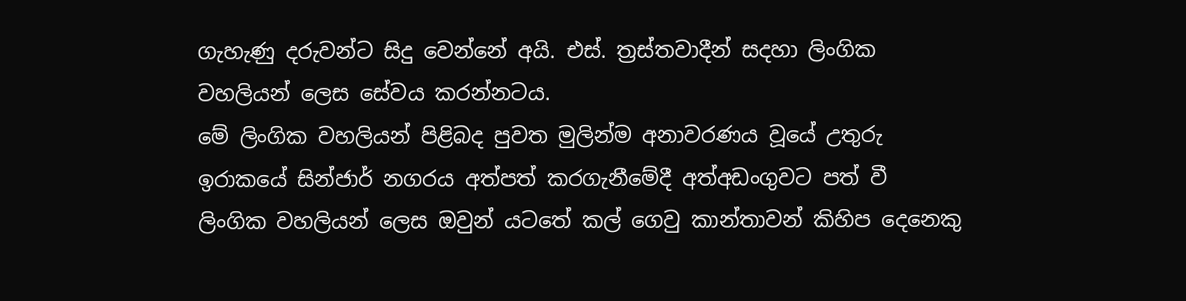ගැහැණු දරුවන්ට සිදු වෙන්නේ අයි. එස්‌. ත්‍රස්‌තවාදීන් සදහා ලිංගික වහලියන් ලෙස සේවය කරන්නටය.
මේ ලිංගික වහලියන් පිළිබද පුවත මුලින්ම අනාවරණය වූයේ උතුරු ඉරාකයේ සින්ජාර් නගරය අත්පත් කරගැනීමේදී අත්අඩංගුවට පත් වී ලිංගික වහලියන් ලෙස ඔවුන් යටතේ කල් ගෙවු කාන්තාවන් කිහිප දෙනෙකු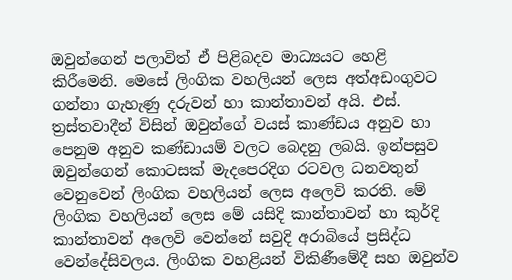ඔවුන්ගෙන් පලාවිත් ඒ පිළිබදව මාධ්‍යයට හෙළි කිරීමෙනි. මෙසේ ලිංගික වහලියන් ලෙස අත්අඩංගුවට ගන්නා ගැහැණු දරුවන් හා කාන්තාවන් අයි. එස්‌. ත්‍රස්‌තවාදීන් විසින් ඔවුන්ගේ වයස්‌ කාණ්‌ඩය අනුව හා පෙනුම අනුව කණ්‌ඩායම් වලට බෙදනු ලබයි. ඉන්පසුව ඔවුන්ගෙන් කොටසක්‌ මැදපෙරදිග රටවල ධනවතුන් වෙනුවෙන් ලිංගික වහලියන් ලෙස අලෙවි කරති. මේ ලිංගික වහලියන් ලෙස මේ යසිදි කාන්තාවන් හා කුර්දි කාන්තාවන් අලෙවි වෙන්නේ සවුදි අරාබියේ ප්‍රසිද්ධ වෙන්දේසිවලය. ලිංගික වහළියන් විකිණීමේදී සහ ඔවුන්ව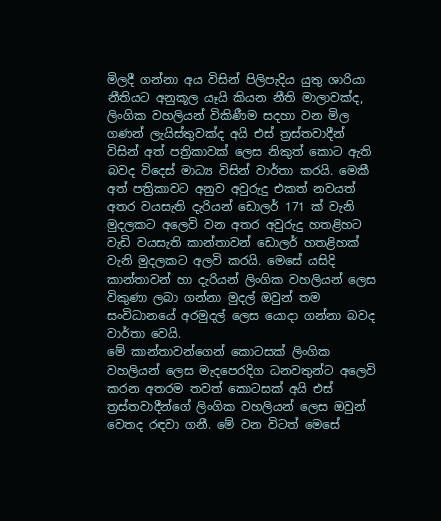මිලදී ගන්නා අය විසින් පිලිපැදිය යුතු ශාරියා නීතියට අනුකූල යෑයි කියන නීති මාලාවක්‌ද, ලිංගික වහලියන් විකිණීම සදහා වන මිල ගණන් ලැයිස්‌තුවක්‌ද අයි එස්‌ ත්‍රස්‌තවාදීන් විසින් අත් පත්‍රිකාවක්‌ ලෙස නිකුත් කොට ඇති බවද විදෙස්‌ මාධ්‍ය විසින් වාර්තා කරයි. මෙකී අත් පත්‍රිකාවට අනුව අවුරුදු එකත් නවයත් අතර වයසැති දැරියන් ඩොලර් 171 ක්‌ වැනි මුදලකට අලෙවි වන අතර අවුරුදු හතළිහට වැඩි වයසැති කාන්තාවන් ඩොලර් හතළිහක්‌ වැනි මුදලකට අලවි කරයි. මෙසේ යසිදි කාන්තාවන් හා දැරියන් ලිංගික වහලියන් ලෙස විකුණා ලබා ගන්නා මුදල් ඔවුන් තම සංවිධානයේ අරමුදල් ලෙස යොදා ගන්නා බවද වාර්තා වෙයි.
මේ කාන්තාවන්ගෙන් කොටසක්‌ ලිංගික වහලියන් ලෙස මැදපෙරදිග ධනවතුන්ට අලෙවි කරන අතරම තවත් කොටසක්‌ අයි එස්‌ ත්‍රස්‌තවාදීන්ගේ ලිංගික වහලියන් ලෙස ඔවුන් වෙතද රඳවා ගනී. මේ වන විටත් මෙසේ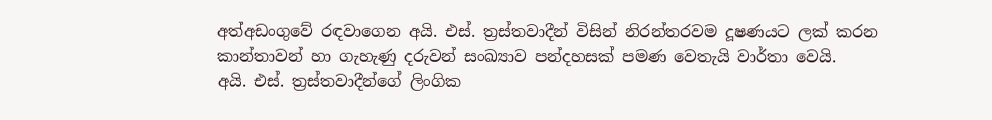අත්අඩංගුවේ රඳවාගෙන අයි. එස්‌. ත්‍රස්‌තවාදීන් විසින් නිරන්තරවම දූෂණයට ලක්‌ කරන කාන්තාවන් හා ගැහැණු දරුවන් සංඛ්‍යාව පන්දහසක්‌ පමණ වෙතැයි වාර්තා වෙයි.
අයි. එස්‌. ත්‍රස්‌තවාදීන්ගේ ලිංගික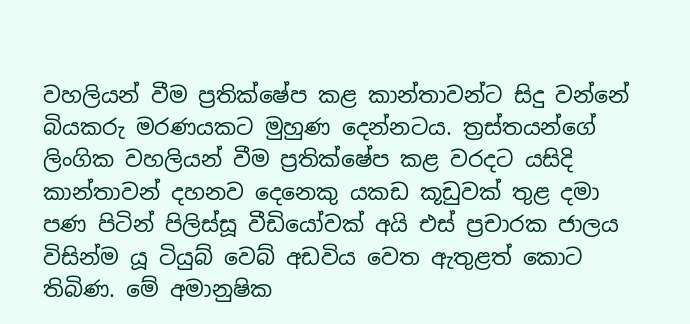වහලියන් වීම ප්‍රතික්‌ෂේප කළ කාන්තාවන්ට සිදු වන්නේ බියකරු මරණයකට මුහුණ දෙන්නටය. ත්‍රස්‌තයන්ගේ ලිංගික වහලියන් වීම ප්‍රතික්‌ෂේප කළ වරදට යසිදි කාන්තාවන් දහනව දෙනෙකු යකඩ කූඩුවක්‌ තුළ දමා පණ පිටින් පිලිස්‌සූ වීඩියෝවක්‌ අයි එස්‌ ප්‍රචාරක ජාලය විසින්ම යූ ටියුබ් වෙබ් අඩවිය වෙත ඇතුළත් කොට තිබිණ. මේ අමානුෂික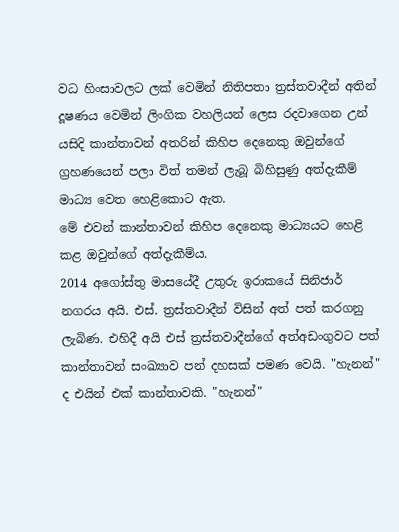වධ හිංසාවලට ලක්‌ වෙමින් නිතිපතා ත්‍රස්‌තවාදීන් අතින් දූෂණය වෙමින් ලිංගික වහලියන් ලෙස රදවාගෙන උන් යසිදි කාන්තාවන් අතරින් කිහිප දෙනෙකු ඔවුන්ගේ ග්‍රහණයෙන් පලා විත් තමන් ලැබූ බිහිසුණු අත්දැකීම් මාධ්‍ය වෙත හෙළිකොට ඇත.
මේ එවන් කාන්තාවන් කිහිප දෙනෙකු මාධ්‍යයට හෙළි කළ ඔවුන්ගේ අත්දැකීම්ය.
2014 අගෝස්‌තු මාසයේදී උතුරු ඉරාකයේ සිනිජාර් නගරය අයි. එස්‌. ත්‍රස්‌තවාදීන් විසින් අත් පත් කරගනු ලැබිණ. එහිදී අයි එස්‌ ත්‍රස්‌තවාදීන්ගේ අත්අඩංගුවට පත් කාන්තාවන් සංඛ්‍යාව පන් දහසක්‌ පමණ වෙයි. "හැනන්" ද එයින් එක්‌ කාන්තාවකි. "හැනන්"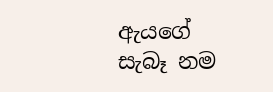ඇයගේ සැබෑ නම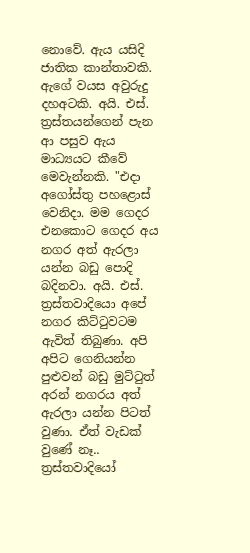නොවේ. ඇය යසිදි ජාතික කාන්තාවකි. ඇගේ වයස අවුරුදු දහඅටකි. අයි. එස්‌. ත්‍රස්‌තයන්ගෙන් පැන ආ පසුව ඇය මාධ්‍යයට කීවේ මෙවැන්නකි. "එදා අගෝස්‌තු පහළොස්‌ වෙනිදා. මම ගෙදර එනකොට ගෙදර අය නගර අත් ඇරලා යන්න බඩු පොදි බදිනවා. අයි. එස්‌. ත්‍රස්‌තවාදියො අපේ නගර කිට්‌ටුවටම ඇවිත් තිබුණා. අපි අපිට ගෙනියන්න පුළුවන් බඩු මුට්‌ටුත් අරන් නගරය අත් ඇරලා යන්න පිටත් වුණා. ඒත් වැඩක්‌ වුණේ නෑ.. ත්‍රස්‌තවාදියෝ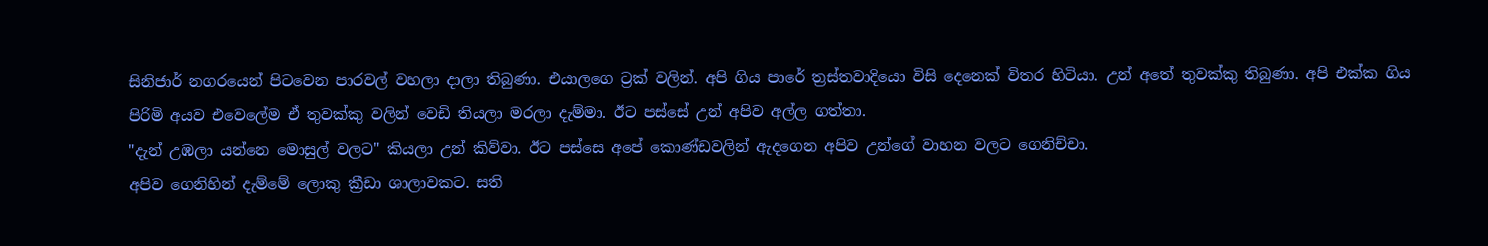සිනිජාර් නගරයෙන් පිටවෙන පාරවල් වහලා දාලා තිබුණා. එයාලගෙ ට්‍රක්‌ වලින්. අපි ගිය පාරේ ත්‍රස්‌තවාදියො විසි දෙනෙක්‌ විතර හිටියා. උන් අතේ තුවක්‌කු තිබුණා. අපි එක්‌ක ගිය පිරිමි අයව එවෙලේම ඒ තුවක්‌කු වලින් වෙඩි තියලා මරලා දැම්මා. ඊට පස්‌සේ උන් අපිව අල්ල ගත්තා.
"දැන් උඹලා යන්නෙ මොසුල් වලට" කියලා උන් කිව්වා. ඊට පස්‌සෙ අපේ කොණ්‌ඩවලින් ඇදගෙන අපිව උන්ගේ වාහන වලට ගෙනිච්චා.
අපිව ගෙනිහින් දැම්මේ ලොකු ක්‍රීඩා ශාලාවකට. සති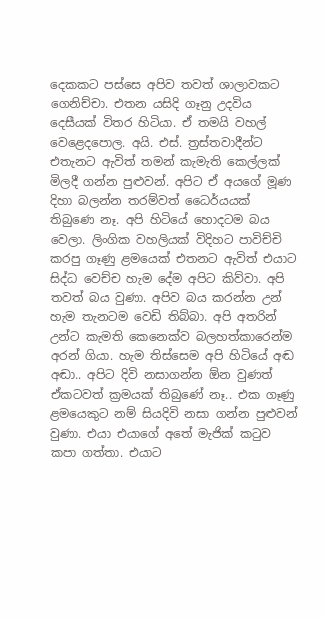දෙකකට පස්‌සෙ අපිව තවත් ශාලාවකට ගෙනිච්චා. එතන යසිදි ගෑනු උදවිය දෙසීයක්‌ විතර හිටියා. ඒ තමයි වහල් වෙළෙදපොල. අයි. එස්‌. ත්‍රස්‌තවාදීන්ට එතැනට ඇවිත් තමන් කැමැති කෙල්ලක්‌ මිලදී ගන්න පුළුවන්. අපිට ඒ අයගේ මූණ දිහා බලන්න තරම්වත් ධෛර්යයක්‌ තිබුණෙ නෑ. අපි හිටියේ හොදටම බය වෙලා. ලිංගික වහලියක්‌ විදිහට පාවිච්චි කරපු ගෑණු ළමයෙක්‌ එතනට ඇවිත් එයාට සිද්ධ වෙච්ච හැම දේම අපිට කිව්වා. අපි තවත් බය වුණා. අපිව බය කරන්න උන් හැම තැනටම වෙඩි තිබ්බා. අපි අතරින් උන්ට කැමති කෙනෙක්‌ව බලහත්කාරෙන්ම අරන් ගියා. හැම තිස්‌සෙම අපි හිටියේ අඬ අඬා.. අපිට දිවි නසාගන්න ඕන වුණත් ඒකටවත් ක්‍රමයක්‌ තිබුණේ නෑ.. එක ගෑණු ළමයෙකුට නම් සියදිවි නසා ගන්න පුළුවන් වුණා. එයා එයාගේ අතේ මැජික්‌ කටුව කපා ගත්තා. එයාට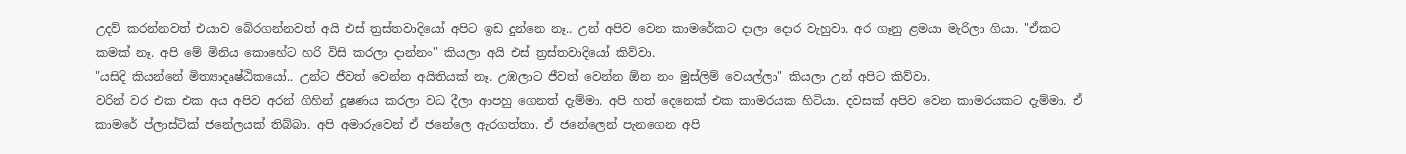උදව් කරන්නවත් එයාව බේරගන්නවත් අයි එස්‌ ත්‍රස්‌තවාදියෝ අපිට ඉඩ දුන්නෙ නෑ.. උන් අපිව වෙන කාමරේකට දාලා දොර වැහුවා. අර ගෑනු ළමයා මැරිලා ගියා. "ඒකට කමක්‌ නෑ. අපි මේ මිනිය කොහේට හරි විසි කරලා දාන්නං" කියලා අයි එස්‌ ත්‍රස්‌තවාදියෝ කිව්වා.
"යසිදි කියන්නේ මිත්‍යාදෘෂ්ඨිකයෝ.. උන්ට ජීවත් වෙන්න අයිතියක්‌ නෑ. උඹලාට ජීවත් වෙන්න ඕන නං මුස්‌ලිම් වෙයල්ලා" කියලා උන් අපිට කිව්වා.
වරින් වර එක එක අය අපිව අරන් ගිහින් දූෂණය කරලා වධ දීලා ආපහු ගෙනත් දැම්මා. අපි හත් දෙනෙක්‌ එක කාමරයක හිටියා. දවසක්‌ අපිව වෙන කාමරයකට දැම්මා. ඒ කාමරේ ප්ලාස්‌ටික්‌ ජනේලයක්‌ තිබ්බා. අපි අමාරුවෙන් ඒ ජනේලෙ ඇරගත්තා. ඒ ජනේලෙන් පැනගෙන අපි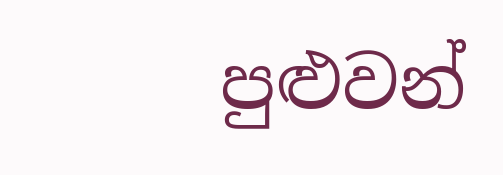පුළුවන්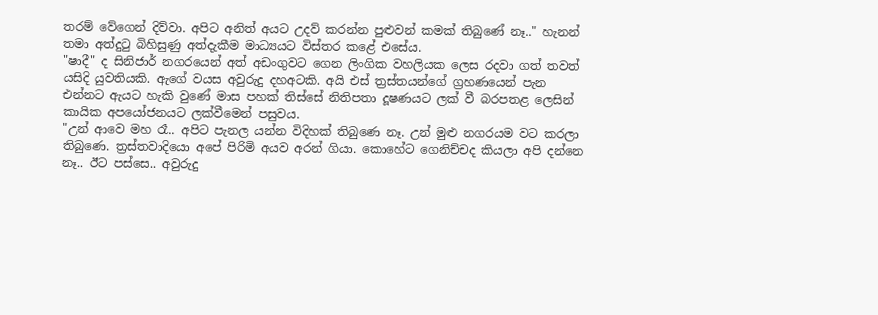තරම් වේගෙන් දිව්වා. අපිට අනිත් අයට උදව් කරන්න පුළුවන් කමක්‌ තිබුණේ නෑ.." හැනන් තමා අත්දුටු බිහිසුණු අත්දැකීම මාධ්‍යයට විස්‌තර කළේ එසේය.
"ෂාදී" ද සිනිජාර් නගරයෙන් අත් අඩංගුවට ගෙන ලිංගික වහලියක ලෙස රදවා ගත් තවත් යසිදි යුවතියකි. ඇගේ වයස අවුරුදු දහඅටකි. අයි එස්‌ ත්‍රස්‌තයන්ගේ ග්‍රහණයෙන් පැන එන්නට ඇයට හැකි වුණේ මාස පහක්‌ තිස්‌සේ නිතිපතා දූෂණයට ලක්‌ වී බරපතළ ලෙසින් කායික අපයෝජනයට ලක්‌වීමෙන් පසුවය.
"උන් ආවෙ මහ රෑ.. අපිට පැනල යන්න විදිහක්‌ තිබුණෙ නෑ. උන් මුළු නගරයම වට කරලා තිබුණෙ. ත්‍රස්‌තවාදියො අපේ පිරිමි අයව අරන් ගියා. කොහේට ගෙනිච්චද කියලා අපි දන්නෙ නෑ.. ඊට පස්‌සෙ.. අවුරුදු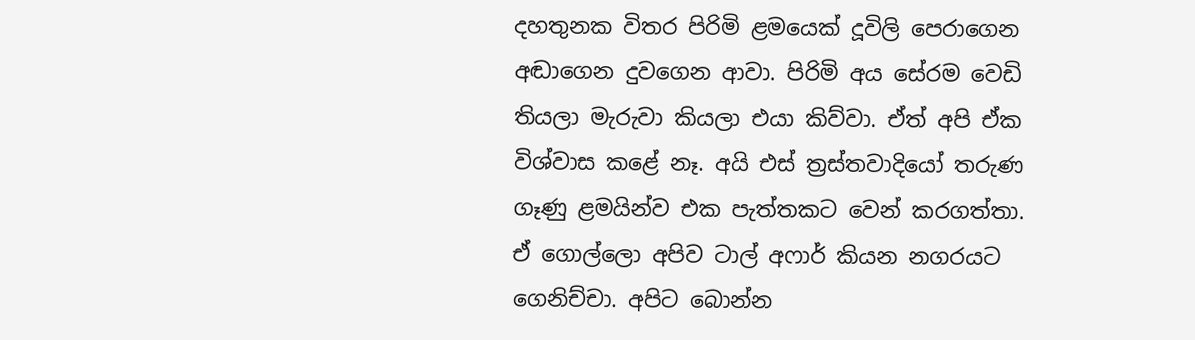දහතුනක විතර පිරිමි ළමයෙක්‌ දූවිලි පෙරාගෙන අඬාගෙන දුවගෙන ආවා. පිරිමි අය සේරම වෙඩි තියලා මැරුවා කියලා එයා කිව්වා. ඒත් අපි ඒක විශ්වාස කළේ නෑ. අයි එස්‌ ත්‍රස්‌තවාදියෝ තරුණ ගෑණු ළමයින්ව එක පැත්තකට වෙන් කරගත්තා. ඒ ගොල්ලො අපිව ටාල් අෆාර් කියන නගරයට ගෙනිච්චා. අපිට බොන්න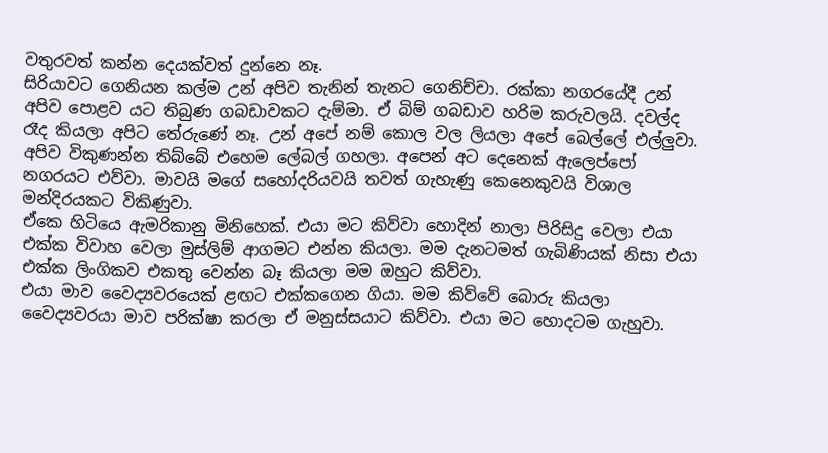වතුරවත් කන්න දෙයක්‌වත් දුන්නෙ නෑ.
සිරියාවට ගෙනියන කල්ම උන් අපිව තැනින් තැනට ගෙනිච්චා. රක්‌කා නගරයේදී උන් අපිව පොළව යට තිබුණ ගබඩාවකට දැම්මා. ඒ බිම් ගබඩාව හරිම කරුවලයි. දවල්ද රෑද කියලා අපිට තේරුණේ නෑ. උන් අපේ නම් කොල වල ලියලා අපේ බෙල්ලේ එල්ලුවා. අපිව විකුණන්න තිබ්බේ එහෙම ලේබල් ගහලා. අපෙන් අට දෙනෙක්‌ ඇලෙප්පෝ නගරයට එව්වා. මාවයි මගේ සහෝදරියවයි තවත් ගැහැණු කෙනෙකුවයි විශාල මන්දිරයකට විකිණුවා.
ඒකෙ හිටියෙ ඇමරිකානු මිනිහෙක්‌. එයා මට කිව්වා හොදින් නාලා පිරිසිදු වෙලා එයා එක්‌ක විවාහ වෙලා මුස්‌ලිම් ආගමට එන්න කියලා. මම දැනටමත් ගැබිණියක්‌ නිසා එයා එක්‌ක ලිංගිකව එකතු වෙන්න බෑ කියලා මම ඔහුට කිව්වා.
එයා මාව වෛද්‍යවරයෙක්‌ ළඟට එක්‌කගෙන ගියා. මම කිව්වේ බොරු කියලා වෛද්‍යවරයා මාව පරික්‌ෂා කරලා ඒ මනුස්‌සයාට කිව්වා. එයා මට හොදටම ගැහුවා.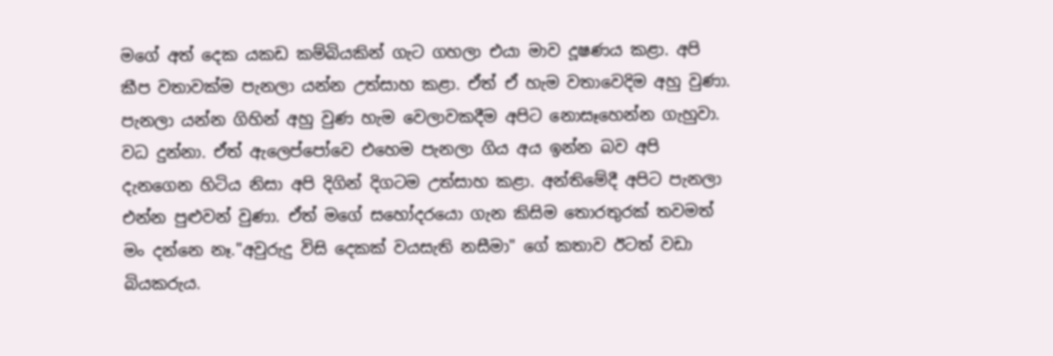මගේ අත් දෙක යකඩ කම්බියකින් ගැට ගහලා එයා මාව දූෂණය කළා. අපි කීප වතාවක්‌ම පැනලා යන්න උත්සාහ කළා. ඒත් ඒ හැම වතාවෙදිම අහු වුණා. පැනලා යන්න ගිහින් අහු වුණ හැම වෙලාවකදීම අපිට නොසෑහෙන්න ගැහුවා. වධ දුන්නා. ඒත් ඇලෙප්පෝවෙ එහෙම පැනලා ගිය අය ඉන්න බව අපි දැනගෙන හිටිය නිසා අපි දිගින් දිගටම උත්සාහ කළා. අන්තිමේදී අපිට පැනලා එන්න පුළුවන් වුණා. ඒත් මගේ සහෝදරයො ගැන කිසිම තොරතුරක්‌ තවමත් මං දන්නෙ නෑ."අවුරුදු විසි දෙකක්‌ වයසැති නසීමා" ගේ කතාව ඊටත් වඩා බියකරුය.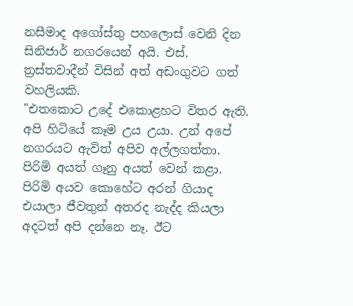නසීමාද අගෝස්‌තු පහලොස්‌ වෙනි දින සිනිජාර් නගරයෙන් අයි. එස්‌. ත්‍රස්‌තවාදීන් විසින් අත් අඩංගුවට ගත් වහලියකි.
"එතකොට උදේ එකොළහට විතර ඇති. අපි හිටියේ කෑම උය උයා. උන් අපේ නගරයට ඇවිත් අපිව අල්ලගත්තා. පිරිමි අයත් ගෑනු අයත් වෙන් කළා. පිරිමි අයව කොහේට අරන් ගියාද එයාලා ජීවතුන් අතරද නැද්ද කියලා අදටත් අපි දන්නෙ නෑ. ඊට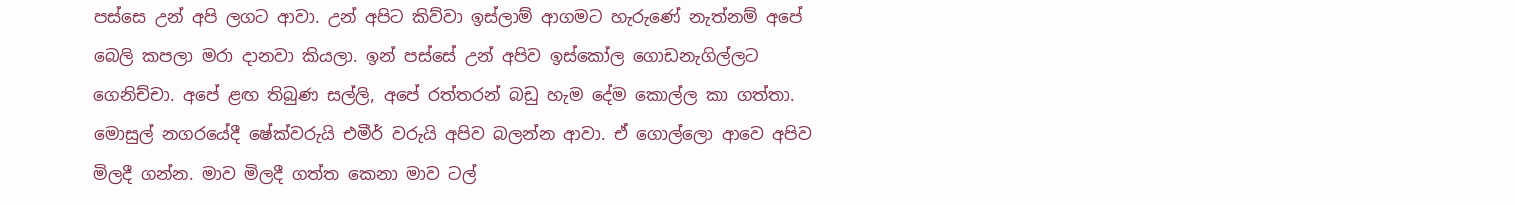පස්‌සෙ උන් අපි ලගට ආවා. උන් අපිට කිව්වා ඉස්‌ලාම් ආගමට හැරුණේ නැත්නම් අපේ බෙලි කපලා මරා දානවා කියලා. ඉන් පස්‌සේ උන් අපිව ඉස්‌කෝල ගොඩනැගිල්ලට ගෙනිච්චා. අපේ ළඟ තිබුණ සල්ලි, අපේ රත්තරන් බඩු හැම දේම කොල්ල කා ගත්තා.
මොසුල් නගරයේදී ෂේක්‌වරුයි එමීර් වරුයි අපිව බලන්න ආවා. ඒ ගොල්ලො ආවෙ අපිව මිලදී ගන්න. මාව මිලදී ගත්ත කෙනා මාව ටල්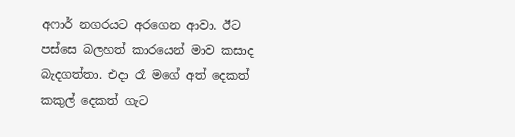අෆාර් නගරයට අරගෙන ආවා. ඊට පස්‌සෙ බලහත් කාරයෙන් මාව කසාද බැදගත්තා. එදා රෑ මගේ අත් දෙකත් කකුල් දෙකත් ගැට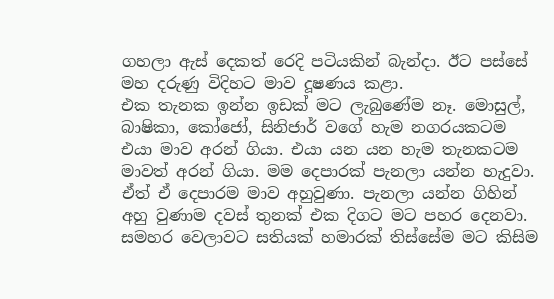ගහලා ඇස්‌ දෙකත් රෙදි පටියකින් බැන්දා. ඊට පස්‌සේ මහ දරුණු විදිහට මාව දූෂණය කළා.
එක තැනක ඉන්න ඉඩක්‌ මට ලැබුණේම නෑ. මොසුල්, බාෂිකා, කෝජෝ, සිනිජාර් වගේ හැම නගරයකටම එයා මාව අරන් ගියා. එයා යන යන හැම තැනකටම මාවත් අරන් ගියා. මම දෙපාරක්‌ පැනලා යන්න හැදුවා. ඒත් ඒ දෙපාරම මාව අහුවුණා. පැනලා යන්න ගිහින් අහු වුණාම දවස්‌ තුනක්‌ එක දිගට මට පහර දෙනවා. සමහර වෙලාවට සතියක්‌ හමාරක්‌ තිස්‌සේම මට කිසිම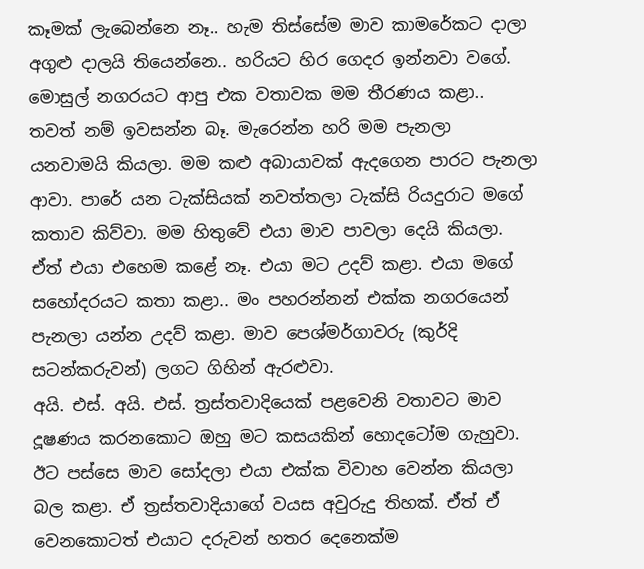කෑමක්‌ ලැබෙන්නෙ නෑ.. හැම තිස්‌සේම මාව කාමරේකට දාලා අගුළු දාලයි තියෙන්නෙ.. හරියට හිර ගෙදර ඉන්නවා වගේ. මොසුල් නගරයට ආපු එක වතාවක මම තීරණය කළා.. තවත් නම් ඉවසන්න බෑ. මැරෙන්න හරි මම පැනලා යනවාමයි කියලා. මම කළු අබායාවක්‌ ඇදගෙන පාරට පැනලා ආවා. පාරේ යන ටැක්‌සියක්‌ නවත්තලා ටැක්‌සි රියදුරාට මගේ කතාව කිව්වා. මම හිතුවේ එයා මාව පාවලා දෙයි කියලා. ඒත් එයා එහෙම කළේ නෑ. එයා මට උදව් කළා. එයා මගේ සහෝදරයට කතා කළා.. මං පහරන්නන් එක්‌ක නගරයෙන් පැනලා යන්න උදව් කළා. මාව පෙශ්මර්ගාවරු (කුර්දි සටන්කරුවන්) ලගට ගිහින් ඇරළුවා.
අයි. එස්‌. අයි. එස්‌. ත්‍රස්‌තවාදියෙක්‌ පළවෙනි වතාවට මාව දූෂණය කරනකොට ඔහු මට කසයකින් හොදටෝම ගැහුවා. ඊට පස්‌සෙ මාව සෝදලා එයා එක්‌ක විවාහ වෙන්න කියලා බල කළා. ඒ ත්‍රස්‌තවාදියාගේ වයස අවුරුදු තිහක්‌. ඒත් ඒ වෙනකොටත් එයාට දරුවන් හතර දෙනෙක්‌ම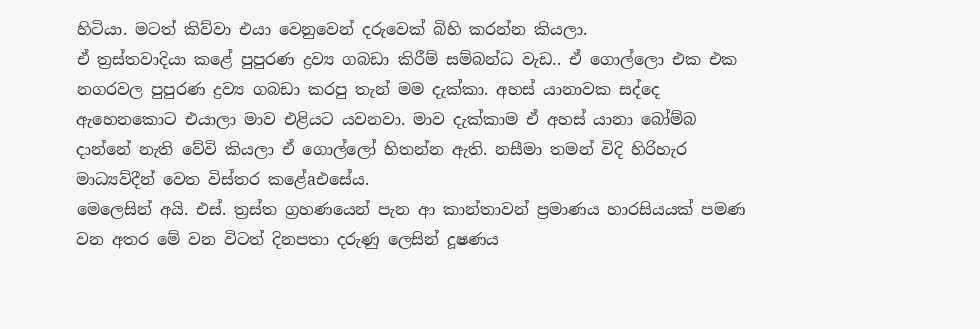හිටියා. මටත් කිව්වා එයා වෙනුවෙන් දරුවෙක්‌ බිහි කරන්න කියලා.
ඒ ත්‍රස්‌තවාදියා කළේ පුපුරණ ද්‍රව්‍ය ගබඩා කිරීම් සම්බන්ධ වැඩ.. ඒ ගොල්ලො එක එක නගරවල පුපුරණ ද්‍රව්‍ය ගබඩා කරපු තැන් මම දැක්‌කා. අහස්‌ යානාවක සද්දෙ ඇහෙනකොට එයාලා මාව එළියට යවනවා. මාව දැක්‌කාම ඒ අහස්‌ යානා බෝම්බ දාන්නේ නැති වේවි කියලා ඒ ගොල්ලෝ හිතන්න ඇති. නසීමා තමන් විදි හිරිහැර මාධ්‍යව්දීන් වෙත විස්‌තර කළේaඑසේය.
මෙලෙසින් අයි. එස්‌. ත්‍රස්‌ත ග්‍රහණයෙන් පැන ආ කාන්තාවන් ප්‍රමාණය හාරසියයක්‌ පමණ වන අතර මේ වන විටත් දිනපතා දරුණු ලෙසින් දූෂණය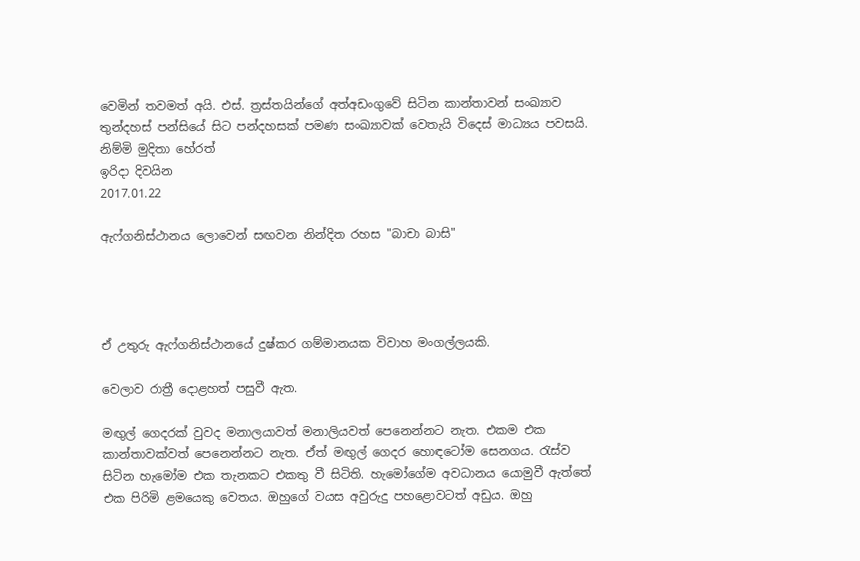වෙමින් තවමත් අයි. එස්‌. ත්‍රස්‌තයින්ගේ අත්අඩංගුවේ සිටින කාන්තාවන් සංඛ්‍යාව තුන්දහස්‌ පන්සියේ සිට පන්දහසක්‌ පමණ සංඛ්‍යාවක්‌ වෙතැයි විදෙස්‌ මාධ්‍යය පවසයි.
නිම්මි මුදිතා හේරත්
ඉරිදා දිවයින
2017.01.22

ඇෆ්ගනිස්‌ථානය ලොවෙන් සඟවන නින්දිත රහස "බාචා බාසි"




ඒ උතුරු ඇෆ්ගනිස්‌ථානයේ දුෂ්කර ගම්මානයක විවාහ මංගල්ලයකි.

වෙලාව රාත්‍රී දොළහත් පසුවී ඇත.

මඟුල් ගෙදරක්‌ වුවද මනාලයාවත් මනාලියවත් පෙනෙන්නට නැත. එකම එක කාන්තාවක්‌වත් පෙනෙන්නට නැත. ඒත් මඟුල් ගෙදර හොඳටෝම සෙනගය. රැස්‌ව සිටින හැමෝම එක තැනකට එකතු වී සිටිති. හැමෝගේම අවධානය යොමුවී ඇත්තේ එක පිරිමි ළමයෙකු වෙතය. ඔහුගේ වයස අවුරුදු පහළොවටත් අඩුය. ඔහු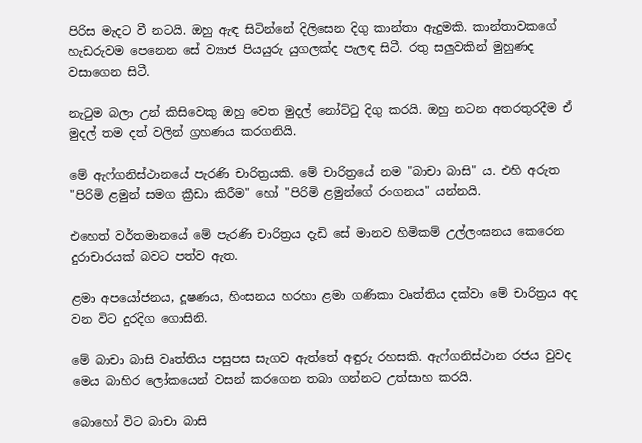පිරිස මැදට වී නටයි. ඔහු ඇඳ සිටින්නේ දිලිසෙන දිගු කාන්තා ඇදුමකි. කාන්තාවකගේ හැඩරුවම පෙනෙන සේ ව්‍යාජ පියයුරු යුගලක්‌ද පැලඳ සිටී. රතු සලුවකින් මුහුණද වසාගෙන සිටී.

නැටුම බලා උන් කිසිවෙකු ඔහු වෙත මුදල් නෝට්‌ටු දිගු කරයි. ඔහු නටන අතරතුරදීම ඒ මුදල් තම දත් වලින් ග්‍රහණය කරගනියි.

මේ ඇෆ්ගනිස්‌ථානයේ පැරණි චාරිත්‍රයකි. මේ චාරිත්‍රයේ නම "බාචා බාසි" ය. එහි අරුත "පිරිමි ළමුන් සමග ක්‍රීඩා කිරීම" හෝ "පිරිමි ළමුන්ගේ රංගනය" යන්නයි.

එහෙත් වර්තමානයේ මේ පැරණි චාරිත්‍රය දැඩි සේ මානව හිමිකම් උල්ලංඝනය කෙරෙන දුරාචාරයක්‌ බවට පත්ව ඇත.

ළමා අපයෝජනය, දූෂණය, හිංසනය හරහා ළමා ගණිකා වෘත්තිය දක්‌වා මේ චාරිත්‍රය අද වන විට දුරදිග ගොසිනි.

මේ බාචා බාසි වෘත්තිය පසුපස සැගව ඇත්තේ අඳුරු රහසකි. ඇෆ්ගනිස්‌ථාන රජය වුවද මෙය බාහිර ලෝකයෙන් වසන් කරගෙන තබා ගන්නට උත්සාහ කරයි.

බොහෝ විට බාචා බාසි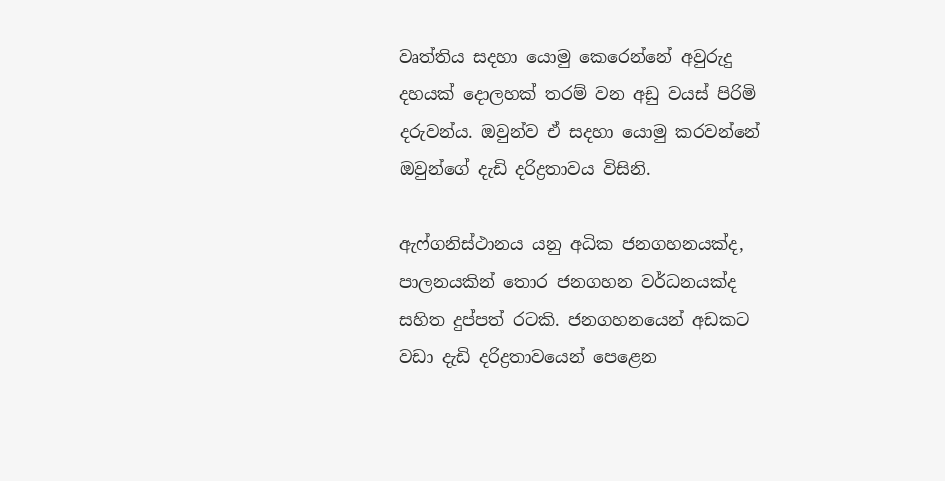වෘත්තිය සදහා යොමු කෙරෙන්නේ අවුරුදු දහයක්‌ දොලහක්‌ තරම් වන අඩු වයස්‌ පිරිමි දරුවන්ය. ඔවුන්ව ඒ සදහා යොමු කරවන්නේ ඔවුන්ගේ දැඩි දරිද්‍රතාවය විසිනි.

ඇෆ්ගනිස්‌ථානය යනු අධික ජනගහනයක්‌ද, පාලනයකින් තොර ජනගහන වර්ධනයක්‌ද සහිත දුප්පත් රටකි. ජනගහනයෙන් අඩකට වඩා දැඩි දරිද්‍රතාවයෙන් පෙළෙන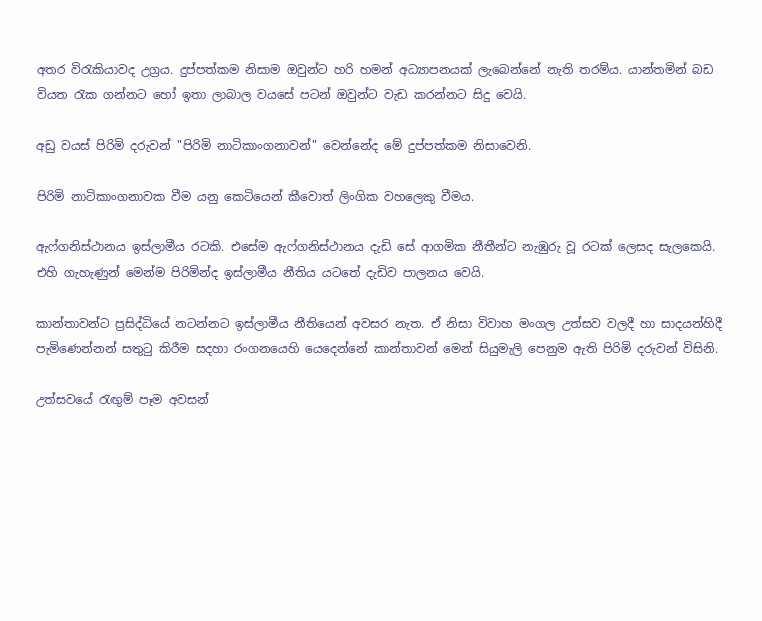අතර විරැකියාවද උග්‍රය. දුප්පත්කම නිසාම ඔවුන්ට හරි හමන් අධ්‍යාපනයක්‌ ලැබෙන්නේ නැති තරම්ය. යාන්තමින් බඩ වියත රැක ගන්නට හෝ ඉතා ලාබාල වයසේ පටන් ඔවුන්ට වැඩ කරන්නට සිදු වෙයි.

අඩු වයස්‌ පිරිමි දරුවන් "පිරිමි නාටිකාංගනාවන්" වෙන්නේද මේ දුප්පත්කම නිසාවෙනි.

පිරිමි නාටිකාංගනාවක වීම යනු කෙටියෙන් කීවොත් ලිංගික වහලෙකු වීමය.

ඇෆ්ගනිස්‌ථානය ඉස්‌ලාමීය රටකි. එසේම ඇෆ්ගනිස්‌ථානය දැඩි සේ ආගමික නීතීන්ට නැඹුරු වූ රටක්‌ ලෙසද සැලකෙයි. එහි ගැහැණුන් මෙන්ම පිරිමින්ද ඉස්‌ලාමීය නීතිය යටතේ දැඩිව පාලනය වෙයි.

කාන්තාවන්ට ප්‍රසිද්ධියේ නටන්නට ඉස්‌ලාමීය නීතියෙන් අවසර නැත. ඒ නිසා විවාහ මංගල උත්සව වලදී හා සාදයන්හිදී පැමිණෙන්නන් සතුටු කිරීම සදහා රංගනයෙහි යෙදෙන්නේ කාන්තාවන් මෙන් සියුමැලි පෙනුම ඇති පිරිමි දරුවන් විසිනි.

උත්සවයේ රැඟුම් පෑම අවසන්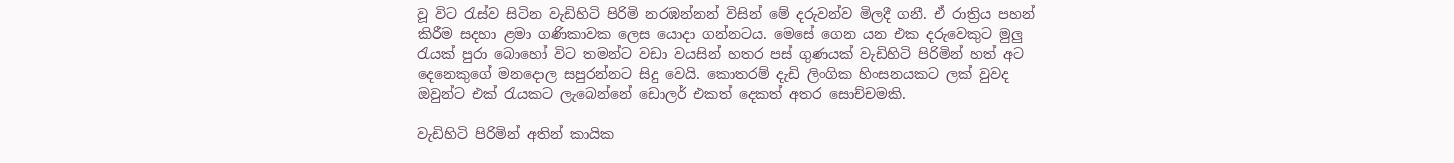වූ විට රැස්‌ව සිටින වැඩිහිටි පිරිමි නරඹන්නන් විසින් මේ දරුවන්ව මිලදී ගනී. ඒ රාත්‍රිය පහන් කිරීම සදහා ළමා ගණිකාවක ලෙස යොදා ගන්නටය. මෙසේ ගෙන යන එක දරුවෙකුට මුලු රැයක්‌ පුරා බොහෝ විට තමන්ට වඩා වයසින් හතර පස්‌ ගුණයක්‌ වැඩිහිටි පිරිමින් හත් අට දෙනෙකුගේ මනදොල සපුරන්නට සිදු වෙයි. කොතරම් දැඩි ලිංගික හිංසනයකට ලක්‌ වුවද ඔවුන්ට එක්‌ රැයකට ලැබෙන්නේ ඩොලර් එකත් දෙකත් අතර සොච්චමකි.

වැඩිහිටි පිරිමින් අතින් කායික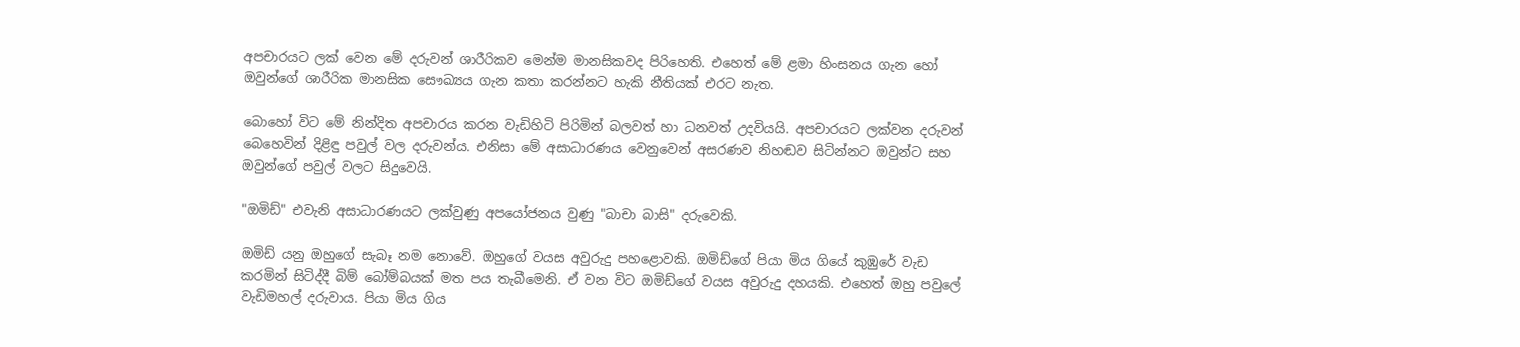අපචාරයට ලක්‌ වෙන මේ දරුවන් ශාරීරිකව මෙන්ම මානසිකවද පිරිහෙති. එහෙත් මේ ළමා හිංසනය ගැන හෝ ඔවුන්ගේ ශාරීරික මානසික සෞඛ්‍යය ගැන කතා කරන්නට හැකි නීතියක්‌ එරට නැත.

බොහෝ විට මේ නින්දිත අපචාරය කරන වැඩිහිටි පිරිමින් බලවත් හා ධනවත් උදවියයි. අපචාරයට ලක්‌වන දරුවන් බෙහෙවින් දිළිඳු පවුල් වල දරුවන්ය. එනිසා මේ අසාධාරණය වෙනුවෙන් අසරණව නිහඬව සිටින්නට ඔවුන්ට සහ ඔවුන්ගේ පවුල් වලට සිදුවෙයි.

"ඔමිඩ්" එවැනි අසාධාරණයට ලක්‌වුණු අපයෝජනය වුණු "බාචා බාසි" දරුවෙකි.

ඔමිඩ් යනු ඔහුගේ සැබෑ නම නොවේ. ඔහුගේ වයස අවුරුදු පහළොවකි. ඔමිඩ්ගේ පියා මිය ගියේ කුඹුරේ වැඩ කරමින් සිටිද්දී බිම් බෝම්බයක්‌ මත පය තැබීමෙනි. ඒ වන විට ඔමිඩ්ගේ වයස අවුරුදු දහයකි. එහෙත් ඔහු පවුලේ වැඩිමහල් දරුවාය. පියා මිය ගිය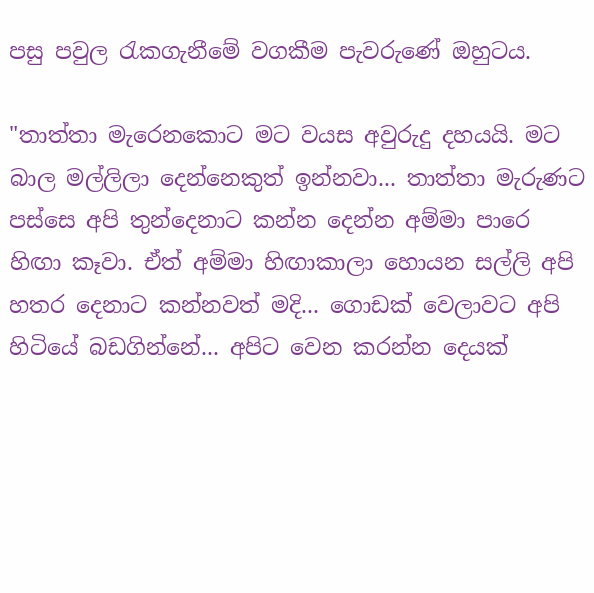පසු පවුල රැකගැනීමේ වගකීම පැවරුණේ ඔහුටය.

"තාත්තා මැරෙනකොට මට වයස අවුරුදු දහයයි. මට බාල මල්ලිලා දෙන්නෙකුත් ඉන්නවා... තාත්තා මැරුණට පස්‌සෙ අපි තුන්දෙනාට කන්න දෙන්න අම්මා පාරෙ හිඟා කෑවා. ඒත් අම්මා හිඟාකාලා හොයන සල්ලි අපි හතර දෙනාට කන්නවත් මදි... ගොඩක්‌ වෙලාවට අපි හිටියේ බඩගින්නේ... අපිට වෙන කරන්න දෙයක්‌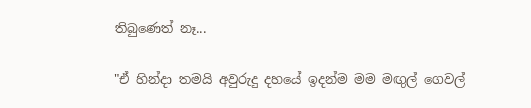තිබුණෙත් නෑ...

"ඒ හින්දා තමයි අවුරුදු දහයේ ඉදන්ම මම මඟුල් ගෙවල්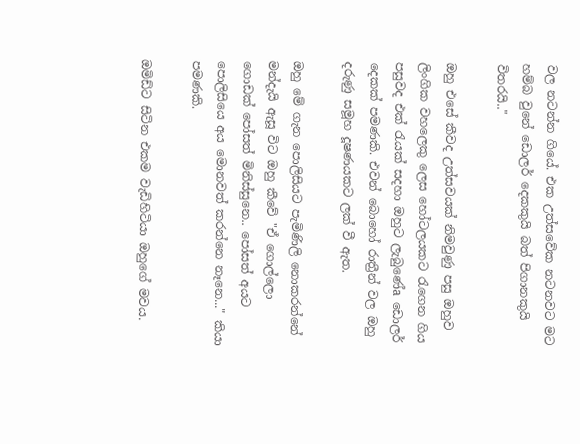වල නටන්න ගියේ. එක උත්සවේක නටනවට මට හම්බ වුනේ ඩොලර් දෙකකුයි බත් පිගානකුයි විතරයි.."

ඔහු එසේ කීවද උත්සවයක්‌ නිමවුණු පසු ඔහුව ලිංගික වහලෙකු ලෙස හෝටලයකට රැගෙන ගිය පසුවද එක්‌ රැයක්‌ සදහා ඔහුට ලැබුණේa ඩොලර් දෙකක්‌ පමණකි. එවන් බොහෝ රාත්‍රීන් වල ඔහු දරුණු සමූහ දූෂණයකට ලක්‌ වී ඇත.

ඔහු මේ ගැන පොලිසියට පැමිණිලි නොකරන්නේ මන්දැයි ඇසූ විට ඔහු කීවේ "ඒ ගොල්ලො ගොඩක්‌ පෝසත් මිනිස්‌සුනෙ.. පෝසත් අයට පොලිසියෙ අය මොනවත් කරන්නෙ නෑනෙ..." කියා පමණකි.

ඔමිඩ්ට සිටින එකම වැඩිහිටියා ඔහුගේ මවය.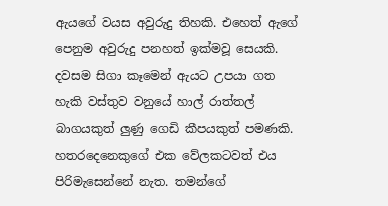ඇයගේ වයස අවුරුදු තිහකි. එහෙත් ඇගේ පෙනුම අවුරුදු පනහත් ඉක්‌මවූ සෙයකි. දවසම සිගා කෑමෙන් ඇයට උපයා ගත හැකි වස්‌තුව වනුයේ හාල් රාත්තල් බාගයකුත් ලුණු ගෙඩි කීපයකුත් පමණකි. හතරදෙනෙකුගේ එක වේලකටවත් එය පිරිමැසෙන්නේ නැත. තමන්ගේ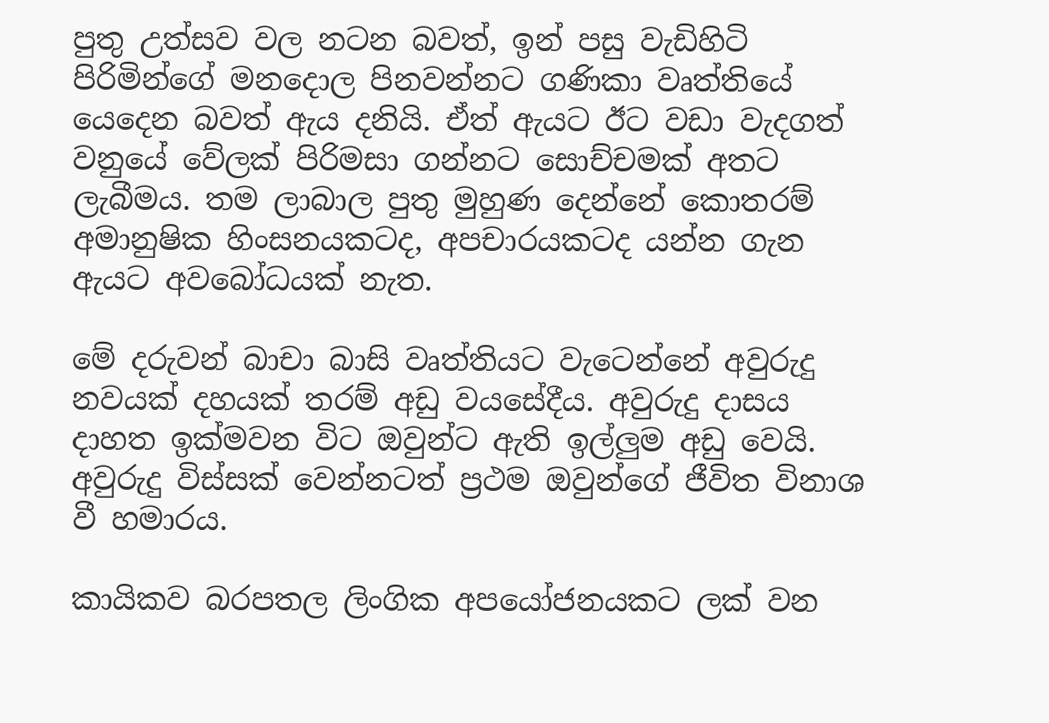පුතු උත්සව වල නටන බවත්, ඉන් පසු වැඩිහිටි පිරිමින්ගේ මනදොල පිනවන්නට ගණිකා වෘත්තියේ යෙදෙන බවත් ඇය දනියි. ඒත් ඇයට ඊට වඩා වැදගත් වනුයේ වේලක්‌ පිරිමසා ගන්නට සොච්චමක්‌ අතට ලැබීමය. තම ලාබාල පුතු මුහුණ දෙන්නේ කොතරම් අමානුෂික හිංසනයකටද, අපචාරයකටද යන්න ගැන ඇයට අවබෝධයක්‌ නැත.

මේ දරුවන් බාචා බාසි වෘත්තියට වැටෙන්නේ අවුරුදු නවයක්‌ දහයක්‌ තරම් අඩු වයසේදීය. අවුරුදු දාසය දාහත ඉක්‌මවන විට ඔවුන්ට ඇති ඉල්ලුම අඩු වෙයි. අවුරුදු විස්‌සක්‌ වෙන්නටත් ප්‍රථම ඔවුන්ගේ ජීවිත විනාශ වී හමාරය.

කායිකව බරපතල ලිංගික අපයෝජනයකට ලක්‌ වන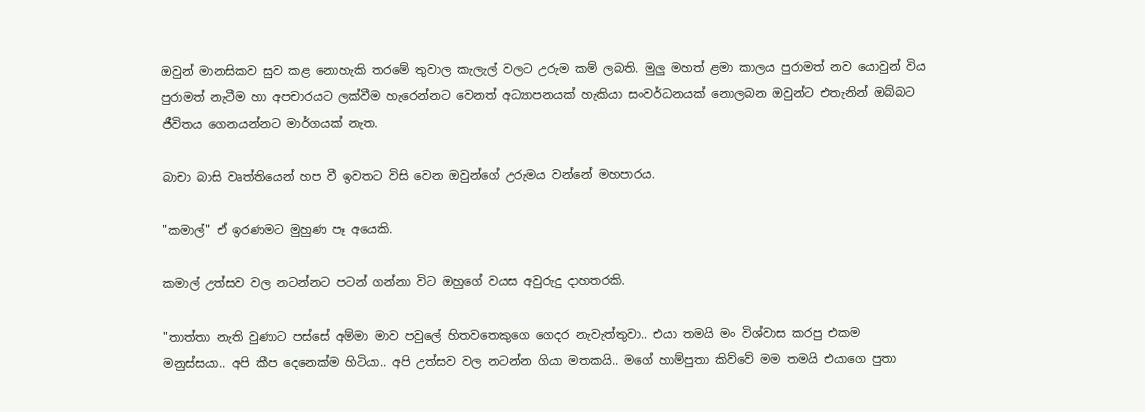ඔවුන් මානසිකව සුව කළ නොහැකි තරමේ තුවාල කැලැල් වලට උරුම කම් ලබති. මුලු මහත් ළමා කාලය පුරාමත් නව යොවුන් විය පුරාමත් නැටීම හා අපචාරයට ලක්‌වීම හැරෙන්නට වෙනත් අධ්‍යාපනයක්‌ හැකියා සංවර්ධනයක්‌ නොලබන ඔවුන්ට එතැනින් ඔබ්බට ජීවිතය ගෙනයන්නට මාර්ගයක්‌ නැත.

බාචා බාසි වෘත්තියෙන් හප වී ඉවතට විසි වෙන ඔවුන්ගේ උරුමය වන්නේ මහපාරය.

"කමාල්" ඒ ඉරණමට මුහුණ පෑ අයෙකි.

කමාල් උත්සව වල නටන්නට පටන් ගන්නා විට ඔහුගේ වයස අවුරුදු දාහතරකි.

"තාත්තා නැති වුණාට පස්‌සේ අම්මා මාව පවුලේ හිතවතෙකුගෙ ගෙදර නැවැත්තුවා.. එයා තමයි මං විශ්වාස කරපු එකම මනුස්‌සයා.. අපි කීප දෙනෙක්‌ම හිටියා.. අපි උත්සව වල නටන්න ගියා මතකයි.. මගේ හාම්පුතා කිව්වේ මම තමයි එයාගෙ පුතා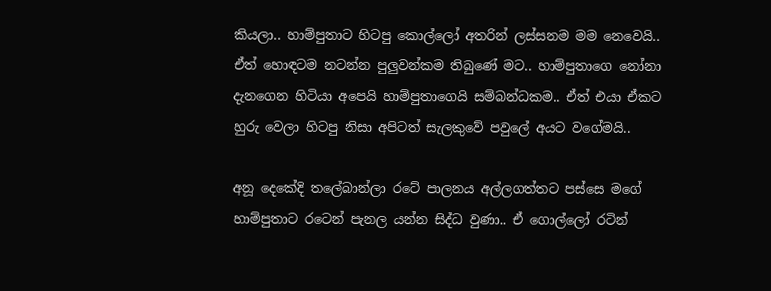කියලා.. හාම්පුතාට හිටපු කොල්ලෝ අතරින් ලස්‌සනම මම නෙවෙයි.. ඒත් හොඳටම නටන්න පුලුවන්කම තිබුණේ මට.. හාම්පුතාගෙ නෝනා දැනගෙන හිටියා අපෙයි හාම්පුතාගෙයි සම්බන්ධකම.. ඒත් එයා ඒකට හුරු වෙලා හිටපු නිසා අපිටත් සැලකුවේ පවුලේ අයට වගේමයි..

අනූ දෙකේදි තලේබාන්ලා රටේ පාලනය අල්ලගත්තට පස්‌සෙ මගේ හාම්පුතාට රටෙන් පැනල යන්න සිද්ධ වුණා.. ඒ ගොල්ලෝ රටින්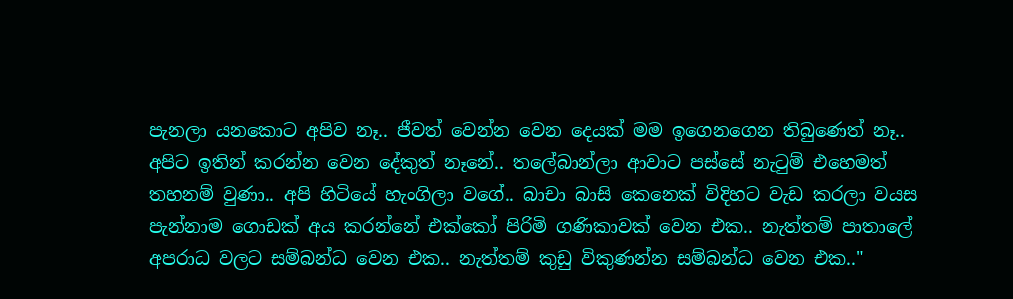පැනලා යනකොට අපිව නෑ.. ජීවත් වෙන්න වෙන දෙයක්‌ මම ඉගෙනගෙන තිබුණෙත් නෑ.. අපිට ඉතින් කරන්න වෙන දේකුත් නෑනේ.. තලේබාන්ලා ආවාට පස්‌සේ නැටුම් එහෙමත් තහනම් වුණා.. අපි හිටියේ හැංගිලා වගේ.. බාචා බාසි කෙනෙක්‌ විදිහට වැඩ කරලා වයස පැන්නාම ගොඩක්‌ අය කරන්නේ එක්‌කෝ පිරිමි ගණිකාවක්‌ වෙන එක.. නැත්තම් පාතාලේ අපරාධ වලට සම්බන්ධ වෙන එක.. නැත්තම් කුඩු විකුණන්න සම්බන්ධ වෙන එක.."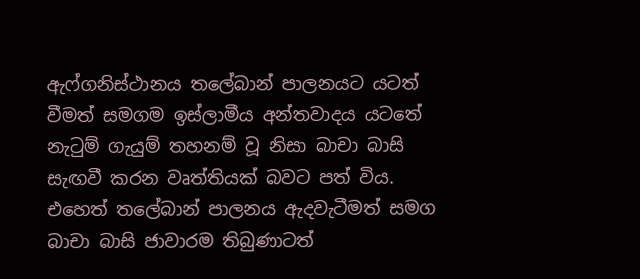ඇෆ්ගනිස්‌ථානය තලේබාන් පාලනයට යටත් වීමත් සමගම ඉස්‌ලාමීය අන්තවාදය යටතේ නැටුම් ගැයුම් තහනම් වූ නිසා බාචා බාසි සැඟවී කරන වෘත්තියක්‌ බවට පත් විය. එහෙත් තලේබාන් පාලනය ඇදවැටීමත් සමග බාචා බාසි ජාවාරම තිබුණාටත්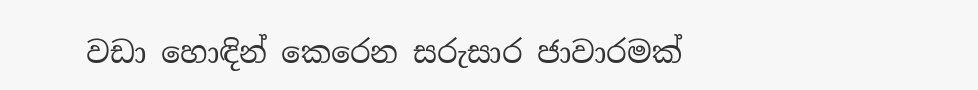වඩා හොඳින් කෙරෙන සරුසාර ජාවාරමක්‌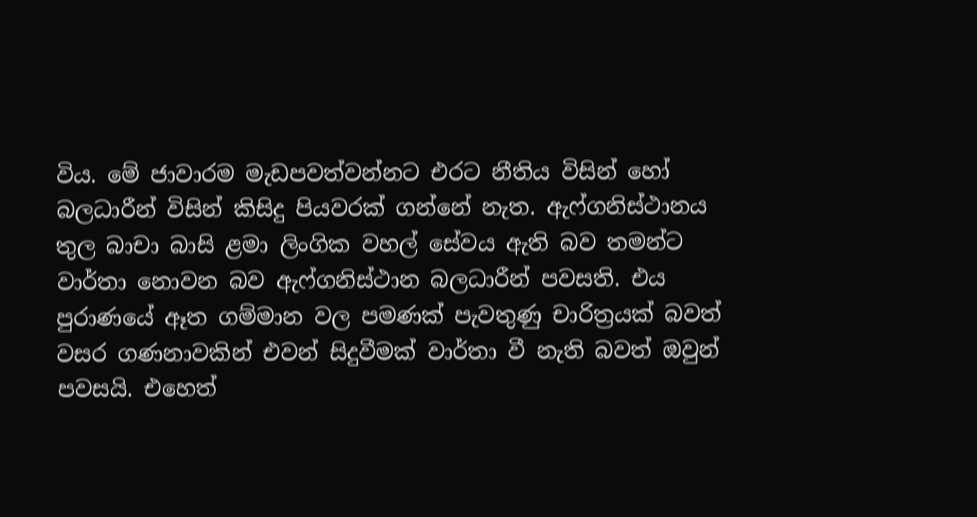විය. මේ ජාවාරම මැඩපවත්වන්නට එරට නීතිය විසින් හෝ බලධාරීන් විසින් කිසිදු පියවරක්‌ ගන්නේ නැත. ඇෆ්ගනිස්‌ථානය තුල බාචා බාසි ළමා ලිංගික වහල් සේවය ඇති බව තමන්ට වාර්තා නොවන බව ඇෆ්ගනිස්‌ථාන බලධාරීන් පවසති. එය පුරාණයේ ඈත ගම්මාන වල පමණක්‌ පැවතුණු චාරිත්‍රයක්‌ බවත් වසර ගණනාවකින් එවන් සිදුවීමක්‌ වාර්තා වී නැති බවත් ඔවුන් පවසයි. එහෙත්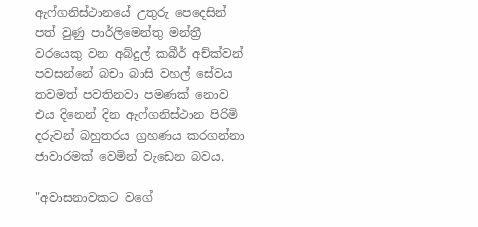ඇෆ්ගනිස්‌ථානයේ උතුරු පෙදෙසින් පත් වුණු පාර්ලිමෙන්තු මන්ත්‍රී වරයෙකු වන අබ්දුල් කබීර් අච්ක්‌වන් පවසන්නේ බචා බාසි වහල් සේවය තවමත් පවතිනවා පමණක්‌ නොව එය දිනෙන් දින ඇෆ්ගනිස්‌ථාන පිරිමි දරුවන් බහුතරය ග්‍රහණය කරගන්නා ජාවාරමක්‌ වෙමින් වැඩෙන බවය.

"අවාසනාවකට වගේ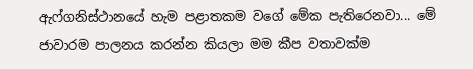ඇෆ්ගනිස්‌ථානයේ හැම පළාතකම වගේ මේක පැතිරෙනවා... මේ ජාවාරම පාලනය කරන්න කියලා මම කීප වතාවක්‌ම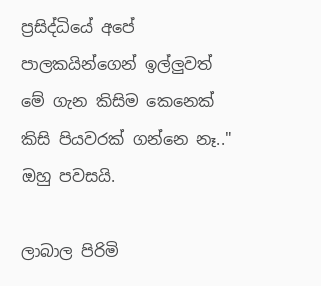ප්‍රසිද්ධියේ අපේ පාලකයින්ගෙන් ඉල්ලුවත් මේ ගැන කිසිම කෙනෙක්‌ කිසි පියවරක්‌ ගන්නෙ නෑ.." ඔහු පවසයි.

ලාබාල පිරිමි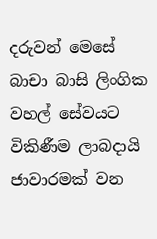දරුවන් මෙසේ බාචා බාසි ලිංගික වහල් සේවයට විකිණීම ලාබදායි ජාවාරමක්‌ වන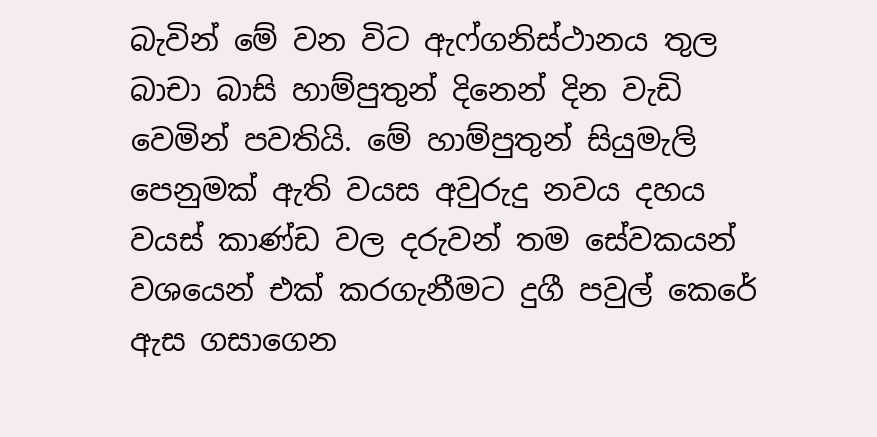බැවින් මේ වන විට ඇෆ්ගනිස්‌ථානය තුල බාචා බාසි හාම්පුතුන් දිනෙන් දින වැඩි වෙමින් පවතියි. මේ හාම්පුතුන් සියුමැලි පෙනුමක්‌ ඇති වයස අවුරුදු නවය දහය වයස්‌ කාණ්‌ඩ වල දරුවන් තම සේවකයන් වශයෙන් එක්‌ කරගැනීමට දුගී පවුල් කෙරේ ඇස ගසාගෙන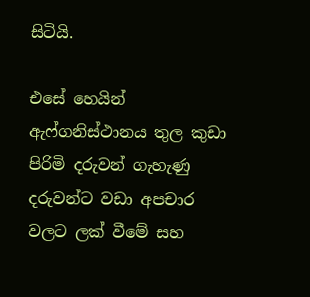සිටියි.

එසේ හෙයින් ඇෆ්ගනිස්‌ථානය තුල කුඩා පිරිමි දරුවන් ගැහැණු දරුවන්ට වඩා අපචාර වලට ලක්‌ වීමේ සහ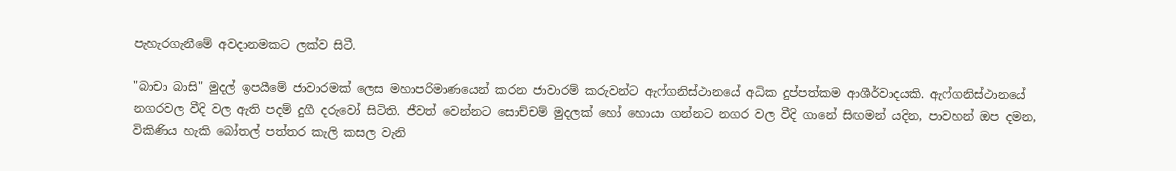පැහැරගැනීමේ අවදානමකට ලක්‌ව සිටී.

"බාචා බාසි" මුදල් ඉපයීමේ ජාවාරමක්‌ ලෙස මහාපරිමාණයෙන් කරන ජාවාරම් කරුවන්ට ඇෆ්ගනිස්‌ථානයේ අධික දුප්පත්කම ආශීර්වාදයකි. ඇෆ්ගනිස්‌ථානයේ නගරවල වීදි වල ඇති පදම් දුගී දරුවෝ සිටිති. ජීවත් වෙන්නට සොච්චම් මුදලක්‌ හෝ හොයා ගන්නට නගර වල වීදි ගානේ සිඟමන් යදින, පාවහන් ඔප දමන, විකිණිය හැකි බෝතල් පත්තර කැලි කසල වැනි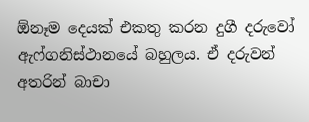ඕනෑම දෙයක්‌ එකතු කරන දුගී දරුවෝ ඇෆ්ගනිස්‌ථානයේ බහුලය. ඒ දරුවන් අතරින් බාචා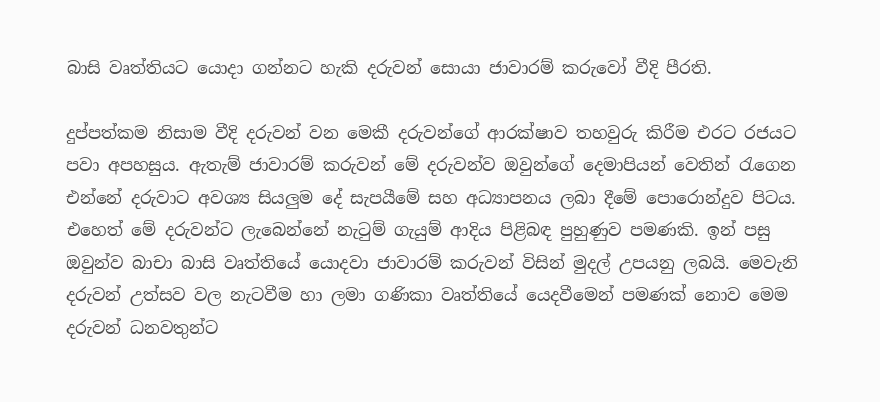බාසි වෘත්තියට යොදා ගන්නට හැකි දරුවන් සොයා ජාවාරම් කරුවෝ වීදි පීරති.

දුප්පත්කම නිසාම වීදි දරුවන් වන මෙකී දරුවන්ගේ ආරක්‌ෂාව තහවුරු කිරීම එරට රජයට පවා අපහසුය. ඇතැම් ජාවාරම් කරුවන් මේ දරුවන්ව ඔවුන්ගේ දෙමාපියන් වෙතින් රැගෙන එන්නේ දරුවාට අවශ්‍ය සියලුම දේ සැපයීමේ සහ අධ්‍යාපනය ලබා දීමේ පොරොන්දුව පිටය. එහෙත් මේ දරුවන්ට ලැබෙන්නේ නැටුම් ගැයුම් ආදිය පිළිබඳ පුහුණුව පමණකි. ඉන් පසු ඔවුන්ව බාචා බාසි වෘත්තියේ යොදවා ජාවාරම් කරුවන් විසින් මුදල් උපයනු ලබයි. මෙවැනි දරුවන් උත්සව වල නැටවීම හා ලමා ගණිකා වෘත්තියේ යෙදවීමෙන් පමණක්‌ නොව මෙම දරුවන් ධනවතුන්ට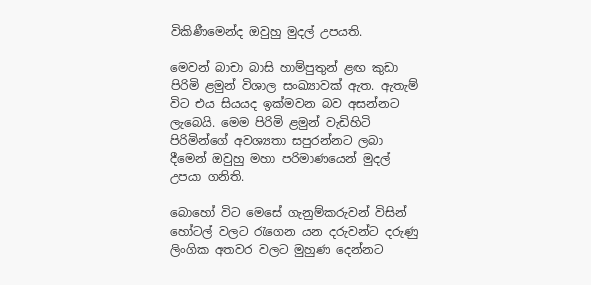විකිණීමෙන්ද ඔවුහු මුදල් උපයති.

මෙවන් බාචා බාසි හාම්පුතුන් ළඟ කුඩා පිරිමි ළමුන් විශාල සංඛ්‍යාවක්‌ ඇත. ඇතැම් විට එය සියයද ඉක්‌මවන බව අසන්නට ලැබෙයි. මෙම පිරිමි ළමුන් වැඩිහිටි පිරිමින්ගේ අවශ්‍යතා සපුරන්නට ලබා දීමෙන් ඔවුහු මහා පරිමාණයෙන් මුදල් උපයා ගනිති.

බොහෝ විට මෙසේ ගැනුම්කරුවන් විසින් හෝටල් වලට රැගෙන යන දරුවන්ට දරුණු ලිංගික අතවර වලට මුහුණ දෙන්නට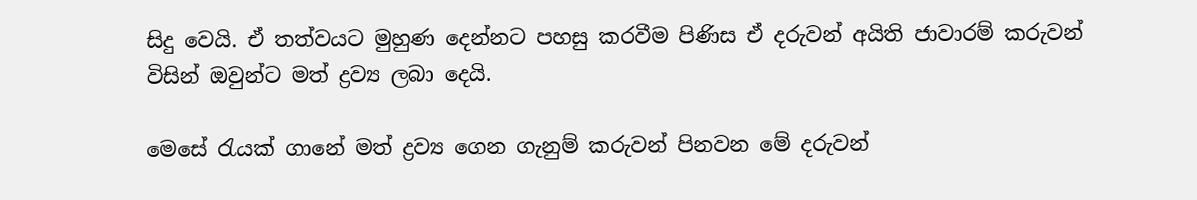සිදු වෙයි. ඒ තත්වයට මුහුණ දෙන්නට පහසු කරවීම පිණිස ඒ දරුවන් අයිති ජාවාරම් කරුවන් විසින් ඔවුන්ට මත් ද්‍රව්‍ය ලබා දෙයි.

මෙසේ රැයක්‌ ගානේ මත් ද්‍රව්‍ය ගෙන ගැනුම් කරුවන් පිනවන මේ දරුවන්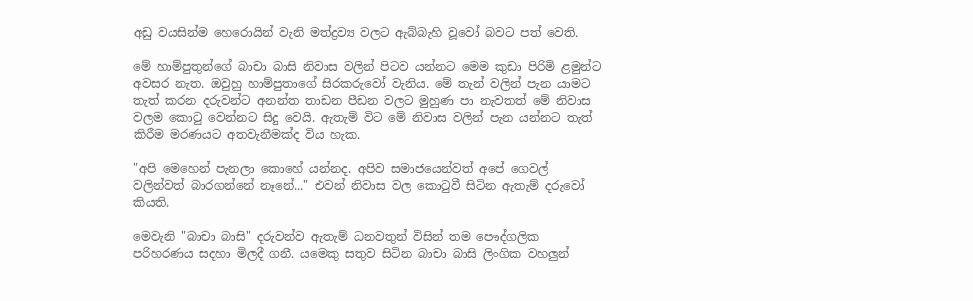අඩු වයසින්ම හෙරොයින් වැනි මත්ද්‍රව්‍ය වලට ඇබ්බැහි වූවෝ බවට පත් වෙති.

මේ හාම්පුතුන්ගේ බාචා බාසි නිවාස වලින් පිටව යන්නට මෙම කුඩා පිරිමි ළමුන්ට අවසර නැත. ඔවුහු හාම්පුතාගේ සිරකරුවෝ වැනිය. මේ තැන් වලින් පැන යාමට තැත් කරන දරුවන්ට අනන්ත තාඩන පීඩන වලට මුහුණ පා නැවතත් මේ නිවාස වලම කොටු වෙන්නට සිදු වෙයි. ඇතැම් විට මේ නිවාස වලින් පැන යන්නට තැත් කිරීම මරණයට අතවැනීමක්‌ද විය හැක.

"අපි මෙහෙන් පැනලා කොහේ යන්නද. අපිව සමාජයෙන්වත් අපේ ගෙවල් වලින්වත් බාරගන්නේ නෑනේ..." එවන් නිවාස වල කොටුවී සිටින ඇතැම් දරුවෝ කියති.

මෙවැනි "බාචා බාසි" දරුවන්ව ඇතැම් ධනවතුන් විසින් තම පෞද්ගලික පරිහරණය සදහා මිලදී ගනී. යමෙකු සතුව සිටින බාචා බාසි ලිංගික වහලුන්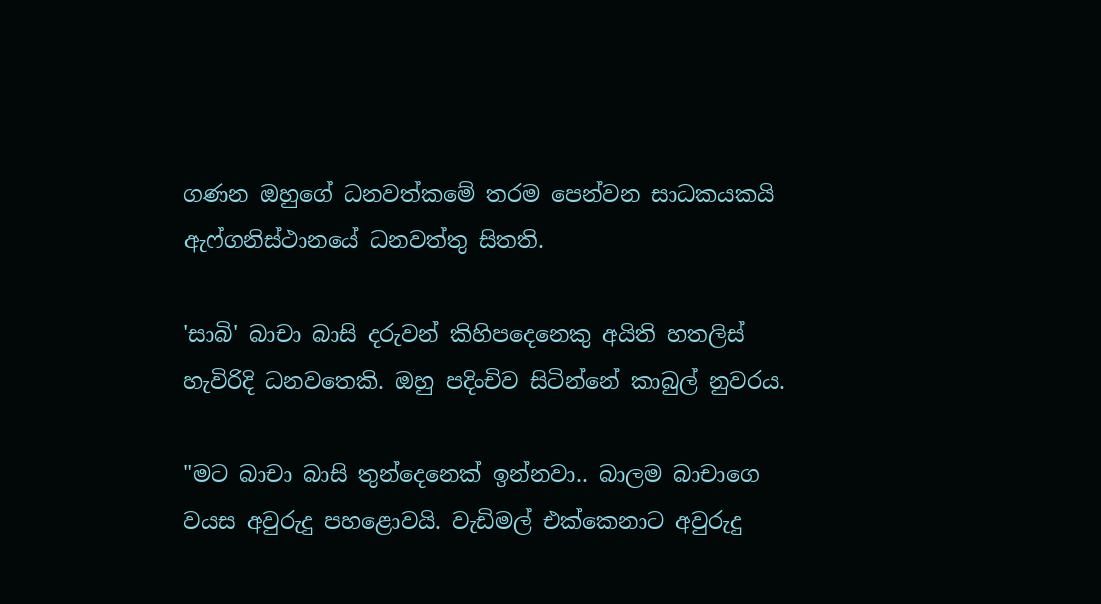ගණන ඔහුගේ ධනවත්කමේ තරම පෙන්වන සාධකයකයි ඇෆ්ගනිස්‌ථානයේ ධනවත්තු සිතති.

'සාබි' බාචා බාසි දරුවන් කිහිපදෙනෙකු අයිති හතලිස්‌ හැවිරිදි ධනවතෙකි. ඔහු පදිංචිව සිටින්නේ කාබුල් නුවරය.

"මට බාචා බාසි තුන්දෙනෙක්‌ ඉන්නවා.. බාලම බාචාගෙ වයස අවුරුදු පහළොවයි. වැඩිමල් එක්‌කෙනාට අවුරුදු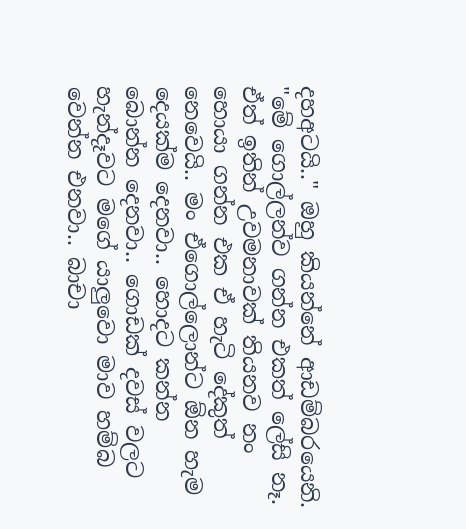දහඅටයි.." ඔහු කියන්නේ ආඩම්බරයෙනි. "මේ ගොල්ලන්ව ගන්න එකත් ලේසි නෑ. ඒත් ඉතින් උවමනාවක්‌ තියනව නං හොයා ගන්න එක ඒ හැටි දේකුත් නෙවෙයි.. මං ඒගොල්ලොන්ට ඕන හැම දෙයක්‌ම දෙනවා.. හොදට කන්න බොන්න දෙනවා.. ගොඩක්‌ දවස්‌ වලට හැන්දෑවට මගේ යාලුවො මාව හම්බ වෙන්න එනවා.. බාචා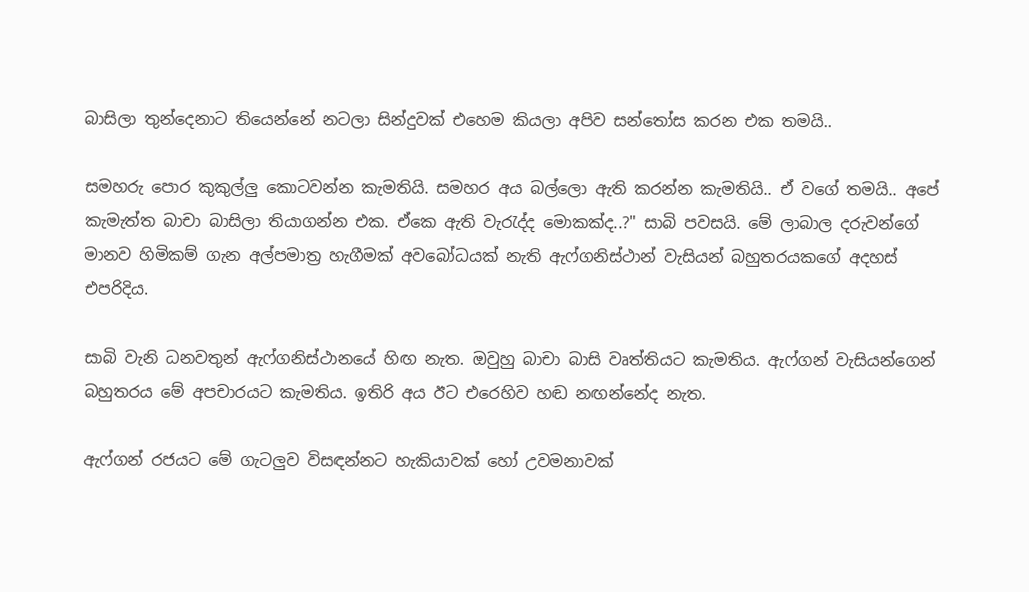බාසිලා තුන්දෙනාට තියෙන්නේ නටලා සින්දුවක්‌ එහෙම කියලා අපිව සන්තෝස කරන එක තමයි..

සමහරු පොර කුකුල්ලු කොටවන්න කැමතියි. සමහර අය බල්ලො ඇති කරන්න කැමතියි.. ඒ වගේ තමයි.. අපේ කැමැත්ත බාචා බාසිලා තියාගන්න එක. ඒකෙ ඇති වැරැද්ද මොකක්‌ද..?" සාබි පවසයි. මේ ලාබාල දරුවන්ගේ මානව හිමිකම් ගැන අල්පමාත්‍ර හැගීමක්‌ අවබෝධයක්‌ නැති ඇෆ්ගනිස්‌ථාන් වැසියන් බහුතරයකගේ අදහස්‌ එපරිදිය.

සාබි වැනි ධනවතුන් ඇෆ්ගනිස්‌ථානයේ හිඟ නැත. ඔවුහු බාචා බාසි වෘත්තියට කැමතිය. ඇෆ්ගන් වැසියන්ගෙන් බහුතරය මේ අපචාරයට කැමතිය. ඉතිරි අය ඊට එරෙහිව හඬ නඟන්නේද නැත.

ඇෆ්ගන් රජයට මේ ගැටලුව විසඳන්නට හැකියාවක්‌ හෝ උවමනාවක්‌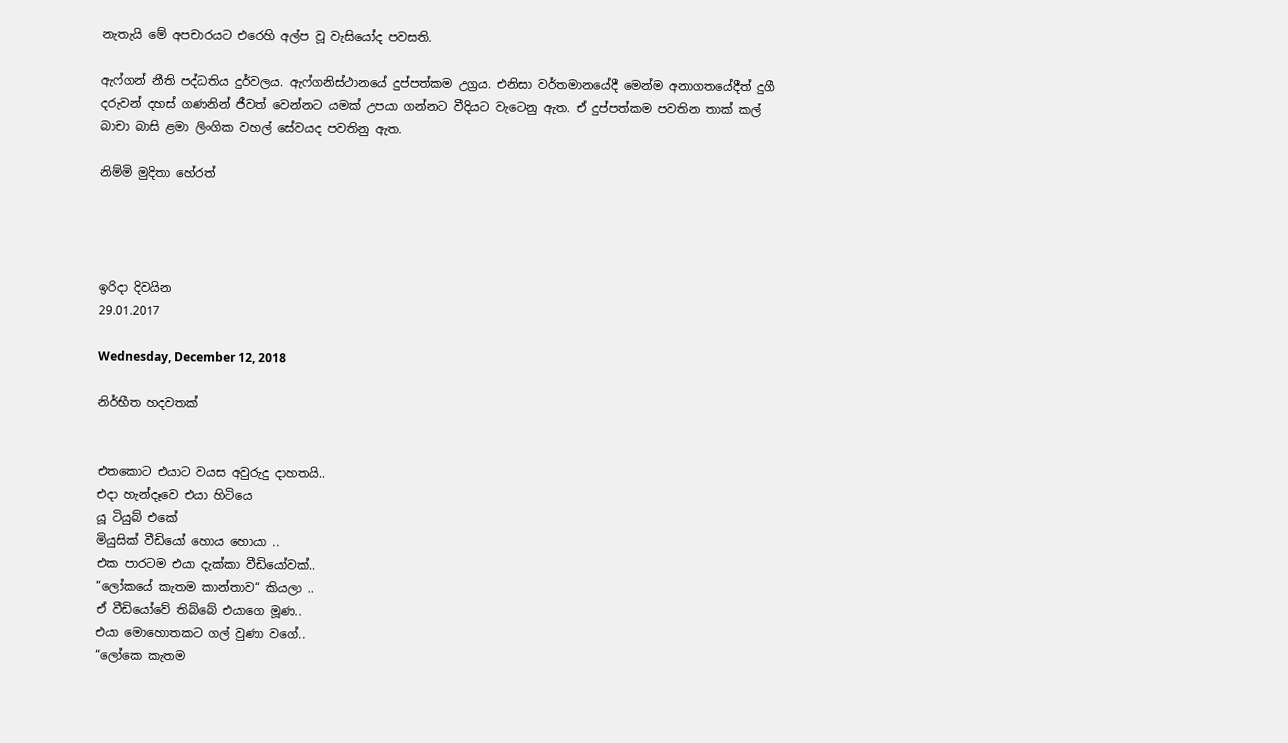නැතැයි මේ අපචාරයට එරෙහි අල්ප වූ වැසියෝද පවසති.

ඇෆ්ගන් නීති පද්ධතිය දුර්වලය. ඇෆ්ගනිස්‌ථානයේ දුප්පත්කම උග්‍රය. එනිසා වර්තමානයේදී මෙන්ම අනාගතයේදීත් දුගී දරුවන් දහස්‌ ගණනින් ජීවත් වෙන්නට යමක්‌ උපයා ගන්නට වීදියට වැටෙනු ඇත. ඒ දුප්පත්කම පවතින තාක්‌ කල් බාචා බාසි ළමා ලිංගික වහල් සේවයද පවතිනු ඇත.

නිම්මි මුදිතා හේරත්




ඉරිදා දිවයින
29.01.2017

Wednesday, December 12, 2018

නිර්භීත හදවතක්


එතකොට එයාට වයස අවුරුදු දාහතයි..
එදා හැන්දෑවෙ එයා හිටියෙ
යූ ටියුබ් එකේ
මියුසික් වීඩියෝ හොය හොයා ..
එක පාරටම එයා දැක්කා වීඩියෝවක්..
“ලෝකයේ කැතම කාන්තාව“ කියලා ..
ඒ වීඩියෝවේ තිබ්බේ එයාගෙ මූණ..
එයා මොහොතකට ගල් වුණා වගේ..
“ලෝකෙ කැතම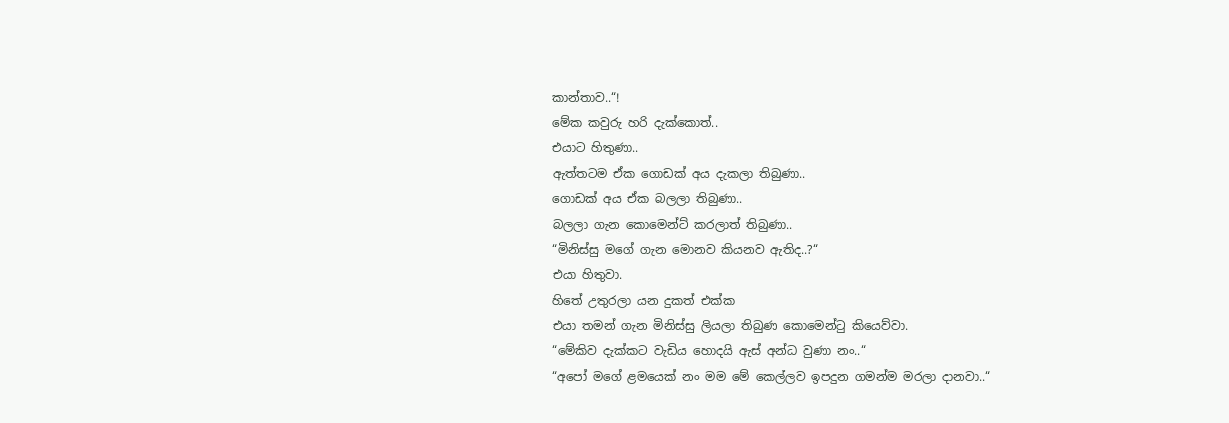කාන්තාව..“!
මේක කවුරු හරි දැක්කොත්..
එයාට හිතුණා..
ඇත්තටම ඒක ගොඩක් අය දැකලා තිබුණා..
ගොඩක් අය ඒක බලලා තිබුණා..
බලලා ගැන කොමෙන්ට් කරලාත් තිබුණා..
“මිනිස්සු මගේ ගැන මොනව කියනව ඇතිද..?“
එයා හිතුවා.
හිතේ උතුරලා යන දුකත් එක්ක
එයා තමන් ගැන මිනිස්සු ලියලා තිබුණ කොමෙන්ටු කියෙව්වා.
“මේකිව දැක්කට වැඩිය හොදයි ඇස් අන්ධ වුණා නං..“
“අපෝ මගේ ළමයෙක් නං මම මේ කෙල්ලව ඉපදුන ගමන්ම මරලා දානවා..“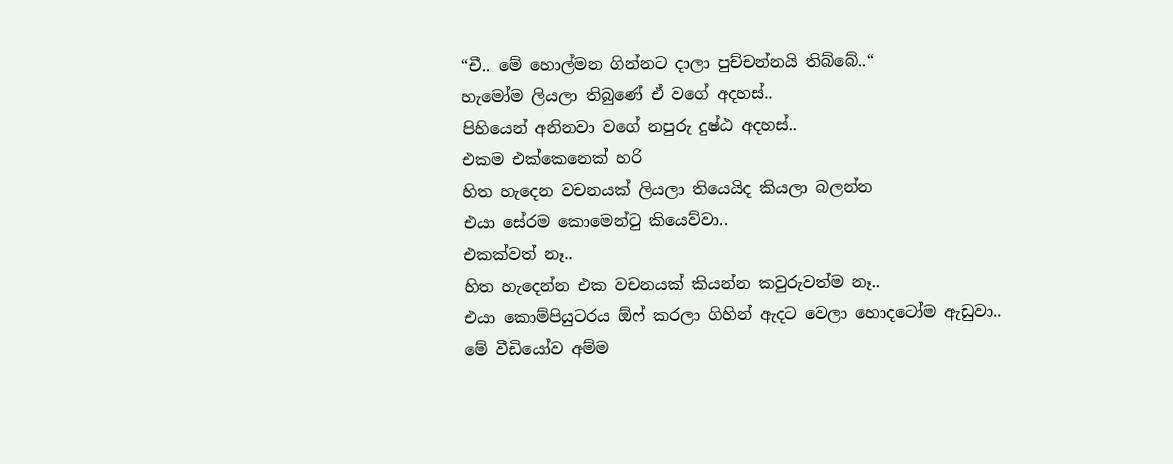“චී.. මේ හොල්මන ගින්නට දාලා පුච්චන්නයි තිබ්බේ..“
හැමෝම ලියලා තිබුණේ ඒ වගේ අදහස්..
පිහියෙන් අනිනවා වගේ නපුරු දුෂ්ඨ අදහස්..
එකම එක්කෙනෙක් හරි
හිත හැදෙන වචනයක් ලියලා තියෙයිද කියලා බලන්න
එයා සේරම කොමෙන්ටු කියෙව්වා..
එකක්වත් නෑ..
හිත හැදෙන්න එක වචනයක් කියන්න කවුරුවත්ම නෑ..
එයා කොම්පියුටරය ඕෆ් කරලා ගිහින් ඇදට වෙලා හොදටෝම ඇඩුවා..
මේ වීඩියෝව අම්ම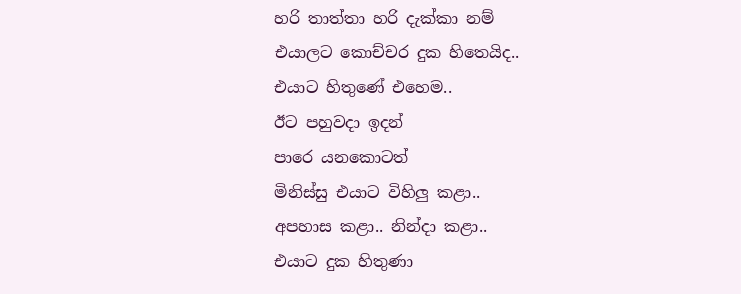හරි තාත්තා හරි දැක්කා නම්
එයාලට කොච්චර දුක හිතෙයිද..
එයාට හිතුණේ එහෙම..
ඊට පහුවදා ඉදන්
පාරෙ යනකොටත්
මිනිස්සු එයාට විහිලු කළා..
අපහාස කළා.. නින්දා කළා..
එයාට දුක හිතුණා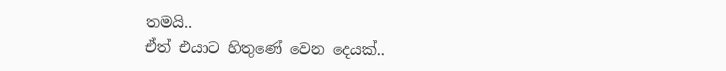තමයි..
ඒත් එයාට හිතුණේ වෙන දෙයක්..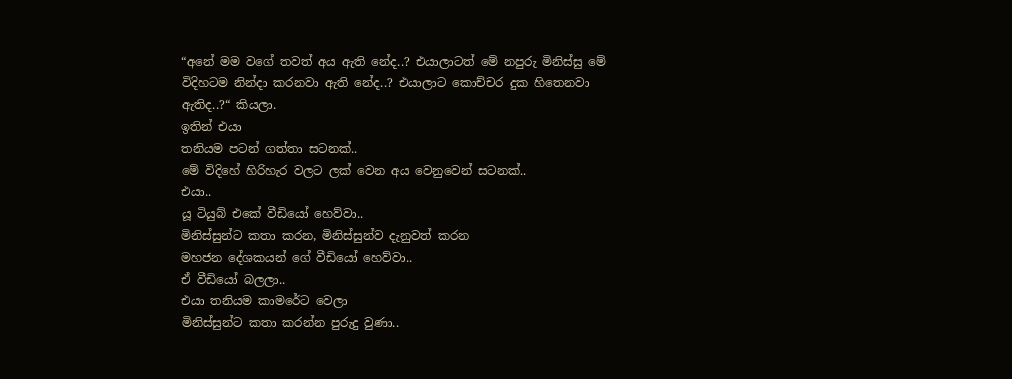“අනේ මම වගේ තවත් අය ඇති නේද..? එයාලාටත් මේ නපුරු මිනිස්සු මේ විදිහටම නින්දා කරනවා ඇති නේද..? එයාලාට කොච්චර දුක හිතෙනවා ඇතිද..?“ කියලා.
ඉතින් එයා
තනියම පටන් ගත්තා සටනක්..
මේ විදිහේ හිරිහැර වලට ලක් වෙන අය වෙනුවෙන් සටනක්..
එයා..
යූ ටියුබ් එකේ වීඩියෝ හෙව්වා..
මිනිස්සුන්ට කතා කරන, මිනිස්සුන්ව දැනුවත් කරන
මහජන දේශකයන් ගේ වීඩියෝ හෙව්වා..
ඒ වීඩියෝ බලලා..
එයා තනියම කාමරේට වෙලා
මිනිස්සුන්ට කතා කරන්න පුරුදු වුණා..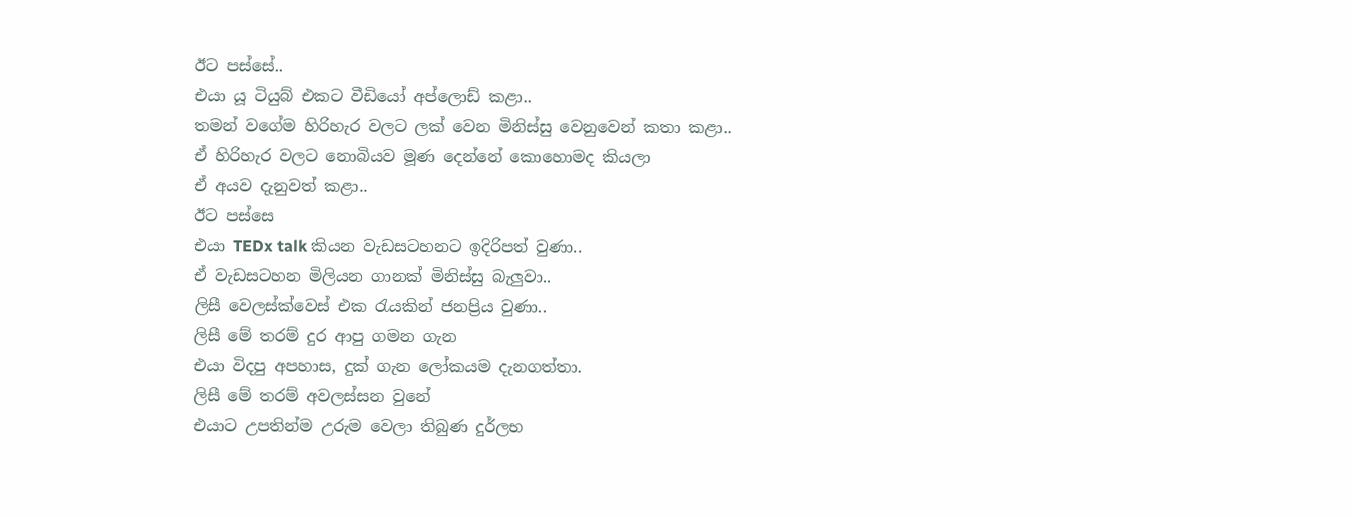ඊට පස්සේ..
එයා යූ ටියුබ් එකට වීඩියෝ අප්ලොඩ් කළා..
තමන් වගේම හිරිහැර වලට ලක් වෙන මිනිස්සු වෙනුවෙන් කතා කළා..
ඒ හිරිහැර වලට නොබියව මූණ දෙන්නේ කොහොමද කියලා
ඒ අයව දැනුවත් කළා..
ඊට පස්සෙ
එයා TEDx talk කියන වැඩසටහනට ඉදිරිපත් වුණා..
ඒ වැඩසටහන මිලියන ගානක් මිනිස්සු බැලුවා..
ලිසී වෙලස්ක්වෙස් එක රැයකින් ජනප්‍රිය වුණා..
ලිසී මේ තරම් දුර ආපු ගමන ගැන
එයා විදපු අපහාස, දුක් ගැන ලෝකයම දැනගත්තා.
ලිසී මේ තරම් අවලස්සන වුනේ
එයාට උපතින්ම උරුම වෙලා තිබුණ දුර්ලභ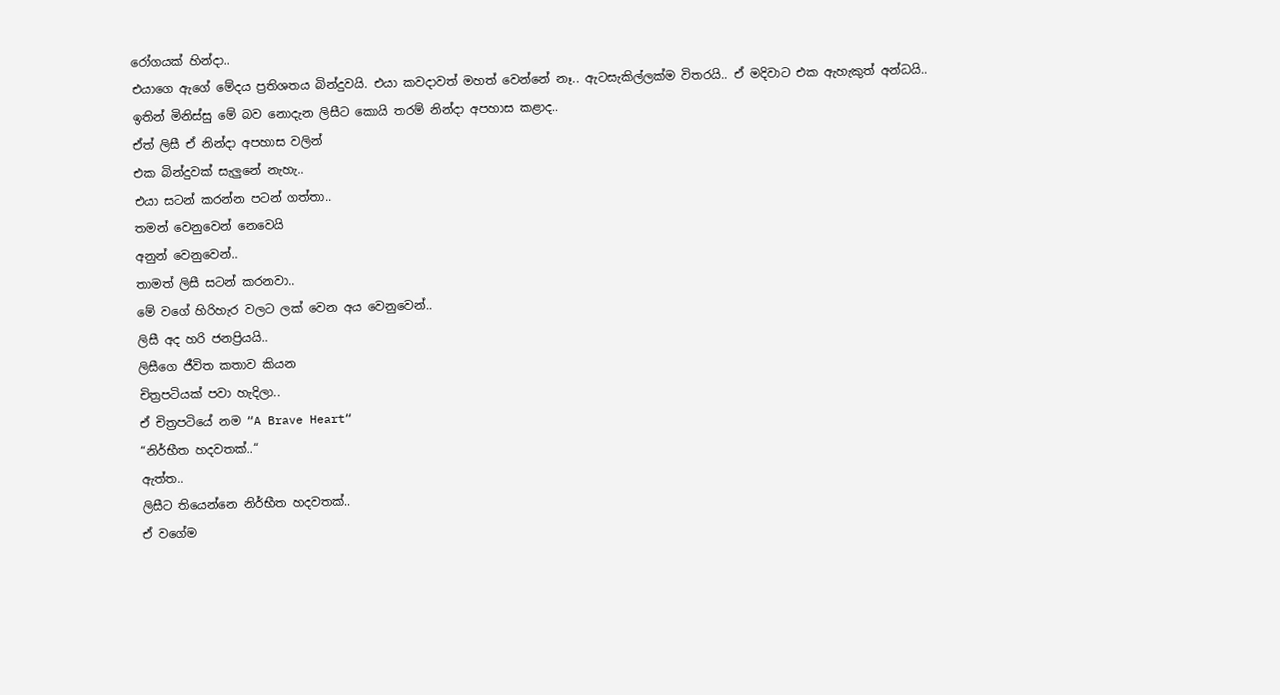රෝගයක් හින්දා..
එයාගෙ ඇගේ මේදය ප්‍රතිශතය බින්දුවයි. එයා කවදාවත් මහත් වෙන්නේ නෑ.. ඇටසැකිල්ලක්ම විතරයි.. ඒ මදිවාට එක ඇහැකුත් අන්ධයි..
ඉතින් මිනිස්සු මේ බව නොදැන ලිසීට කොයි තරම් නින්දා අපහාස කළාද..
ඒත් ලිසී ඒ නින්දා අපහාස වලින්
එක බින්දුවක් සැලුනේ නැහැ..
එයා සටන් කරන්න පටන් ගත්තා..
තමන් වෙනුවෙන් නෙවෙයි
අනුන් වෙනුවෙන්..
තාමත් ලිසී සටන් කරනවා..
මේ වගේ හිරිහැර වලට ලක් වෙන අය වෙනුවෙන්..
ලිසී අද හරි ජනප්‍රියයි..
ලිසීගෙ ජීවිත කතාව කියන
චිත්‍රපටියක් පවා හැදිලා..
ඒ චිත්‍රපටියේ නම “A Brave Heart“
“නිර්භීත හදවතක්..“
ඇත්ත..
ලිසීට තියෙන්නෙ නිර්භීත හදවතක්..
ඒ වගේම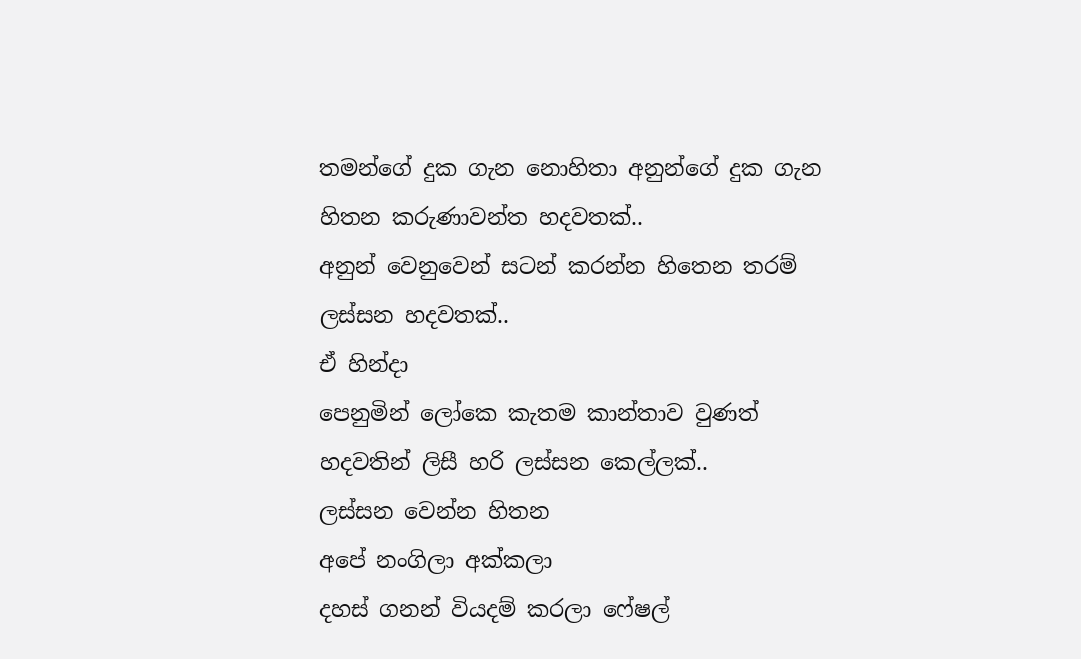තමන්ගේ දුක ගැන නොහිතා අනුන්ගේ දුක ගැන හිතන කරුණාවන්ත හදවතක්..
අනුන් වෙනුවෙන් සටන් කරන්න හිතෙන තරම් ලස්සන හදවතක්..
ඒ හින්දා
පෙනුමින් ලෝකෙ කැතම කාන්තාව වුණත්
හදවතින් ලිසී හරි ලස්සන කෙල්ලක්..
ලස්සන වෙන්න හිතන
අපේ නංගිලා අක්කලා
දහස් ගනන් වියදම් කරලා ෆේෂල්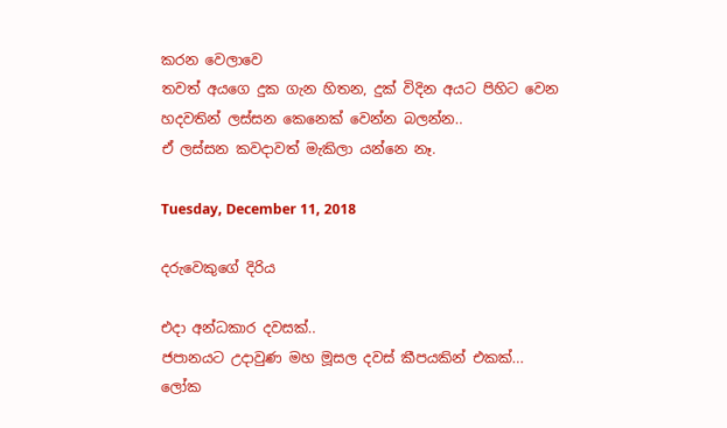කරන වෙලාවෙ
තවත් අයගෙ දුක ගැන හිතන, දුක් විදින අයට පිහිට වෙන
හදවතින් ලස්සන කෙනෙක් වෙන්න බලන්න..
ඒ ලස්සන කවදාවත් මැකිලා යන්නෙ නෑ.

Tuesday, December 11, 2018

දරුවෙකුගේ දිරිය

එදා අන්ධකාර දවසක්..
ජපානයට උදාවුණ මහ මූසල දවස් කීපයකින් එකක්...
ලෝක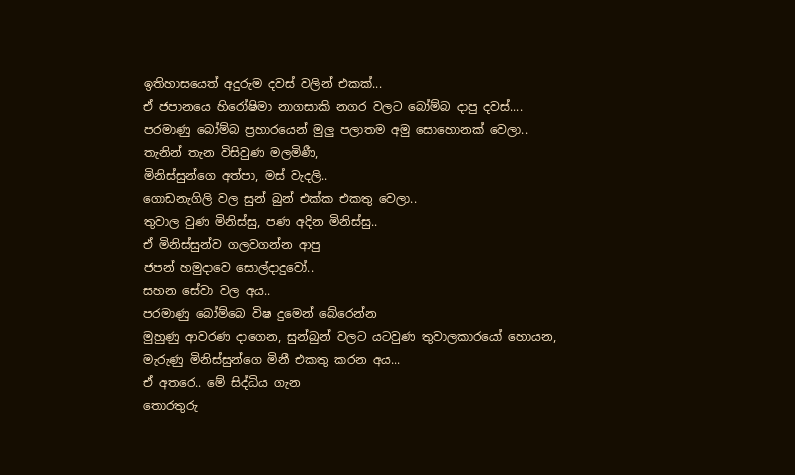ඉතිහාසයෙත් අදුරුම දවස් වලින් එකක්...
ඒ ජපානයෙ හිරෝෂිමා නාගසාකි නගර වලට බෝම්බ දාපු දවස්....
පරමාණු බෝම්බ ප්‍රහාරයෙන් මුලු පලාතම අමු සොහොනක් වෙලා..
තැනින් තැන විසිවුණ මලමිණී,
මිනිස්සුන්ගෙ අත්පා, මස් වැදලි..
ගොඩනැගිලි වල සුන් බුන් එක්ක එකතු වෙලා..
තුවාල වුණ මිනිස්සු, පණ අදින මිනිස්සු..
ඒ මිනිස්සුන්ව ගලවගන්න ආපු
ජපන් හමුදාවෙ සොල්දාදුවෝ..
සහන සේවා වල අය..
පරමාණු බෝම්බෙ විෂ දුමෙන් බේරෙන්න
මුහුණු ආවරණ දාගෙන, සුන්බුන් වලට යටවුණ තුවාලකාරයෝ හොයන,
මැරුණු මිනිස්සුන්ගෙ මිනී එකතු කරන අය...
ඒ අතරෙ.. මේ සිද්ධිය ගැන
තොරතුරු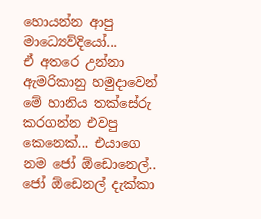හොයන්න ආපු මාධ්‍යෙව්දියෝ...
ඒ අතරෙ උන්නා
ඇමරිකානු හමුදාවෙන් මේ හානිය තක්සේරු කරගන්න එවපු කෙනෙක්... එයාගෙ නම ජෝ ඕඩොනෙල්..
ජෝ ඕඩෙනල් දැක්කා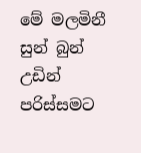මේ මලමිනී සුන් බුන් උඩින් පරිස්සමට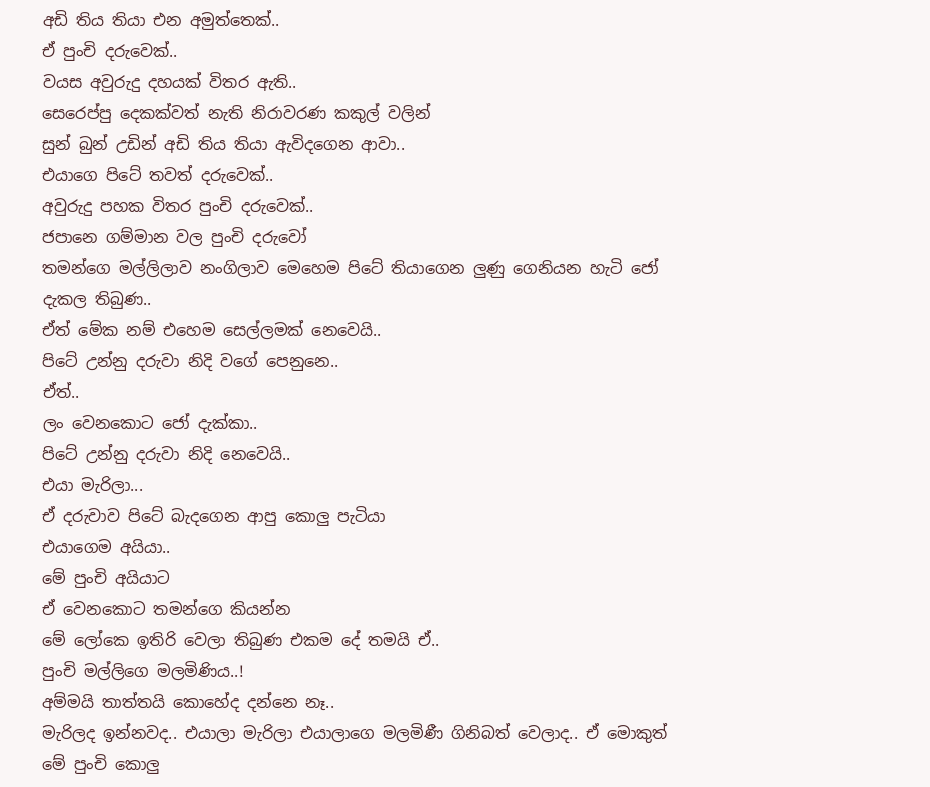අඩි තිය තියා එන අමුත්තෙක්..
ඒ පුංචි දරුවෙක්..
වයස අවුරුදු දහයක් විතර ඇති..
සෙරෙප්පු දෙකක්වත් නැති නිරාවරණ කකුල් වලින්
සුන් බුන් උඩින් අඩි තිය තියා ඇවිදගෙන ආවා..
එයාගෙ පිටේ තවත් දරුවෙක්..
අවුරුදු පහක විතර පුංචි දරුවෙක්..
ජපානෙ ගම්මාන වල පුංචි දරුවෝ
තමන්ගෙ මල්ලිලාව නංගිලාව මෙහෙම පිටේ තියාගෙන ලුණු ගෙනියන හැටි ජෝ දැකල තිබුණ..
ඒත් මේක නම් එහෙම සෙල්ලමක් නෙවෙයි..
පිටේ උන්නු දරුවා නිදි වගේ පෙනුනෙ..
ඒත්..
ලං වෙනකොට ජෝ දැක්කා..
පිටේ උන්නු දරුවා නිදි නෙවෙයි..
එයා මැරිලා...
ඒ දරුවාව පිටේ බැදගෙන ආපු කොලු පැටියා
එයාගෙම අයියා..
මේ පුංචි අයියාට
ඒ වෙනකොට තමන්ගෙ කියන්න
මේ ලෝකෙ ඉතිරි වෙලා තිබුණ එකම දේ තමයි ඒ..
පුංචි මල්ලිගෙ මලමිණිය..!
අම්මයි තාත්තයි කොහේද දන්නෙ නෑ..
මැරිලද ඉන්නවද.. එයාලා මැරිලා එයාලාගෙ මලමිණී ගිනිබත් වෙලාද.. ඒ මොකුත් මේ පුංචි කොලු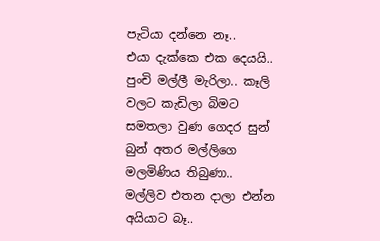පැටියා දන්නෙ නෑ..
එයා දැක්කෙ එක දෙයයි..
පුංචි මල්ලී මැරිලා.. කෑලි වලට කැඩිලා බිමට සමතලා වුණ ගෙදර සුන් බුන් අතර මල්ලිගෙ මලමිණිය තිබුණා..
මල්ලිව එතන දාලා එන්න අයියාට බෑ..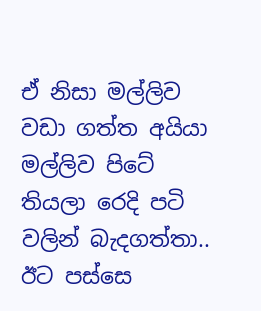ඒ නිසා මල්ලිව වඩා ගත්ත අයියා
මල්ලිව පිටේ තියලා රෙදි පටි වලින් බැදගත්තා..
ඊට පස්සෙ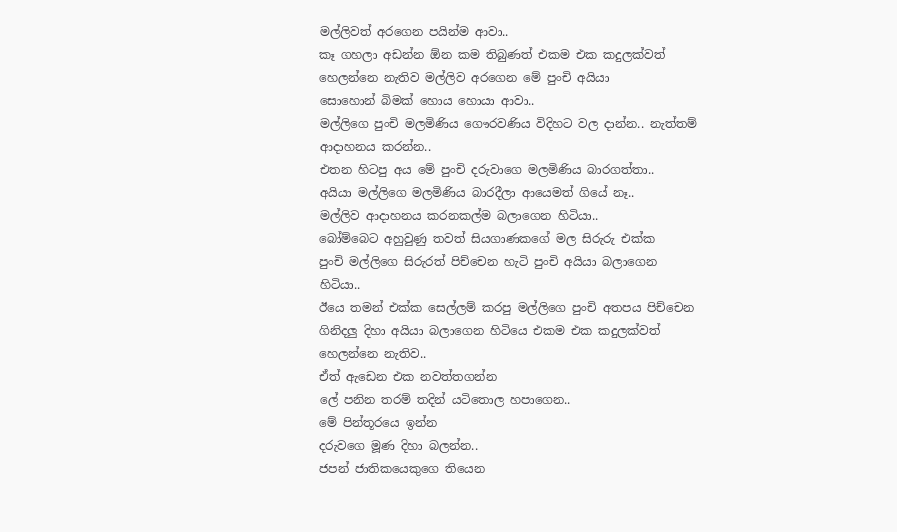මල්ලිවත් අරගෙන පයින්ම ආවා..
කෑ ගහලා අඩන්න ඕන කම තිබුණත් එකම එක කදුලක්වත් හෙලන්නෙ නැතිව මල්ලිව අරගෙන මේ පුංචි අයියා
සොහොන් බිමක් හොය හොයා ආවා..
මල්ලිගෙ පුංචි මලමිණිය ගෞරවණිය විදිහට වල දාන්න.. නැත්තම් ආදාහනය කරන්න..
එතන හිටපු අය මේ පුංචි දරුවාගෙ මලමිණිය බාරගත්තා..
අයියා මල්ලිගෙ මලමිණිය බාරදීලා ආයෙමත් ගියේ නෑ..
මල්ලිව ආදාහනය කරනකල්ම බලාගෙන හිටියා..
බෝම්බෙට අහුවුණු තවත් සියගාණකගේ මල සිරුරු එක්ක
පුංචි මල්ලිගෙ සිරුරත් පිච්චෙන හැටි පුංචි අයියා බලාගෙන හිටියා..
ඊයෙ තමන් එක්ක සෙල්ලම් කරපු මල්ලිගෙ පුංචි අතපය පිච්චෙන ගිනිදලු දිහා අයියා බලාගෙන හිටියෙ එකම එක කදුලක්වත් හෙලන්නෙ නැතිව..
ඒත් ඇඩෙන එක නවත්තගන්න
ලේ පනින තරම් තදින් යටිතොල හපාගෙන..
මේ පින්තූරයෙ ඉන්න
දරුවගෙ මූණ දිහා බලන්න..
ජපන් ජාතිකයෙකුගෙ තියෙන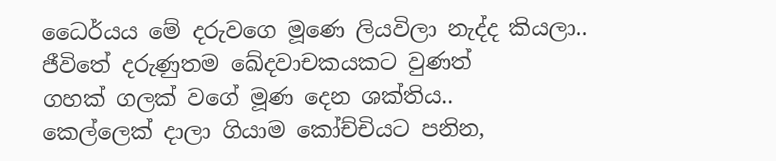ධෛර්යය මේ දරුවගෙ මූණෙ ලියවිලා නැද්ද කියලා..
ජීවිතේ දරුණුතම ඛේදවාචකයකට වුණත්
ගහක් ගලක් වගේ මූණ දෙන ශක්තිය..
කෙල්ලෙක් දාලා ගියාම කෝච්චියට පනින,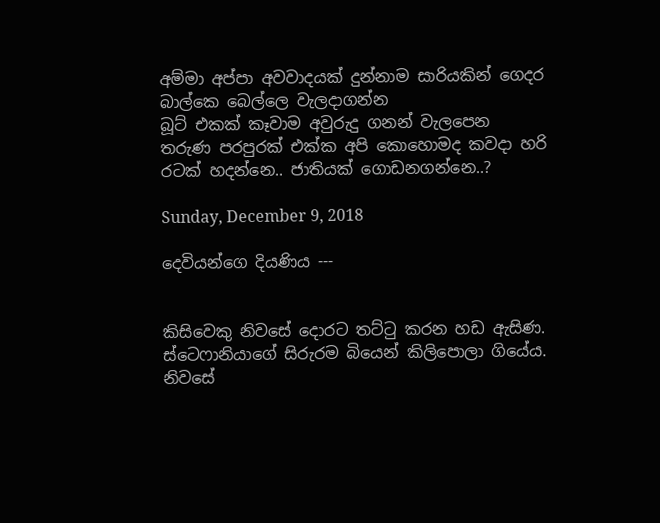අම්මා අප්පා අවවාදයක් දුන්නාම සාරියකින් ගෙදර බාල්කෙ බෙල්ලෙ වැලදාගන්න
බූට් එකක් කෑවාම අවුරුදු ගනන් වැලපෙන
තරුණ පරපුරක් එක්ක අපි කොහොමද කවදා හරි රටක් හදන්නෙ.. ජාතියක් ගොඩනගන්නෙ..?

Sunday, December 9, 2018

දෙවියන්ගෙ දියණිය ---


කිසිවෙකු නිවසේ දොරට තට්ටු කරන හඩ ඇසිණ. ස්ටෙෆානියාගේ සිරුරම බියෙන් කිලිපොලා ගියේය. නිවසේ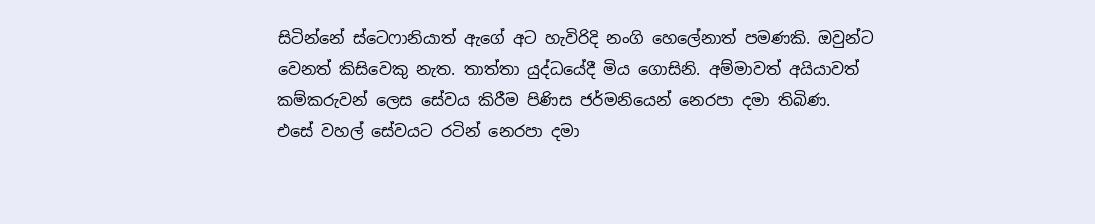සිටින්නේ ස්ටෙෆානියාත් ඇගේ අට හැවිරිදි නංගි හෙලේනාත් පමණකි. ඔවුන්ට වෙනත් කිසිවෙකු නැත. තාත්තා යුද්ධයේදී මිය ගොසිනි. අම්මාවත් අයියාවත් කම්කරුවන් ලෙස සේවය කිරීම පිණිස ජර්මනියෙන් නෙරපා දමා තිබිණ.
එසේ වහල් සේවයට රටින් නෙරපා දමා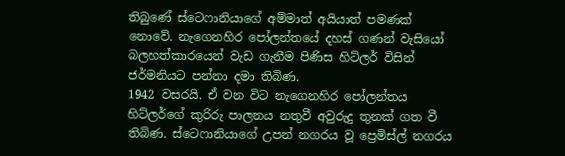තිබුණේ ස්ටෙෆානියාගේ අම්මාත් අයියාත් පමණක් නොවේ. නැගෙනහිර පෝලන්තයේ දහස් ගණන් වැසියෝ බලහත්කාරයෙන් වැඩ ගැනීම පිණිස හිට්ලර් විසින් ජර්මනියට පන්නා දමා තිබිණ.
1942 වසරයි. ඒ වන විට නැගෙනහිර පෝලන්තය හිට්ලර්ගේ කුරිරු පාලනය නතුවී අවුරුදු තුනක් ගත වී තිබිණ. ස්ටෙෆානියාගේ උපන් නගරය වූ ප්‍රෙමිස්ල් නගරය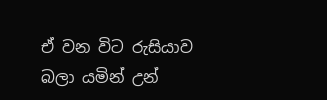ඒ වන විට රුසියාව බලා යමින් උන්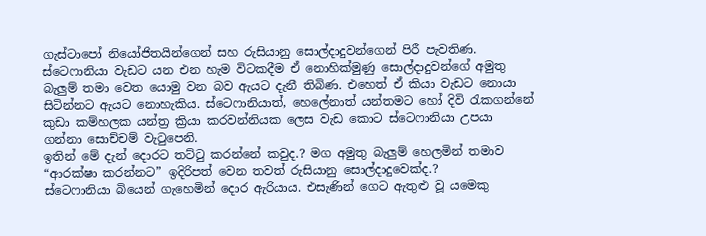ගැස්ටාපෝ නියෝජිතයින්ගෙන් සහ රුසියානු සොල්දාදුවන්ගෙන් පිරී පැවතිණ. ස්ටෙෆානියා වැඩට යන එන හැම විටකදීම ඒ නොහික්මුණු සොල්දාදුවන්ගේ අමුතු බැලුම් තමා වෙත යොමු වන බව ඇයට දැනී තිබිණ. එහෙත් ඒ කියා වැඩට නොයා සිටින්නට ඇයට නොහැකිය. ස්ටෙෆානියාත්, හෙලේනාත් යන්තමට හෝ දිවි රැකගන්නේ කුඩා කම්හලක යන්ත්‍ර ක්‍රියා කරවන්නියක ලෙස වැඩ කොට ස්ටෙෆානියා උපයා ගන්නා සොච්චම් වැටුපෙනි.
ඉතින් මේ දැන් දොරට තට්ටු කරන්නේ කවුද.? මග අමුතු බැලුම් හෙලමින් තමාව “ආරක්ෂා කරන්නට” ඉදිරිපත් වෙන තවත් රුසියානු සොල්දාදුවෙක්ද.?
ස්ටෙෆානියා බියෙන් ගැහෙමින් දොර ඇරියාය. එසැණින් ගෙට ඇතුළු වූ යමෙකු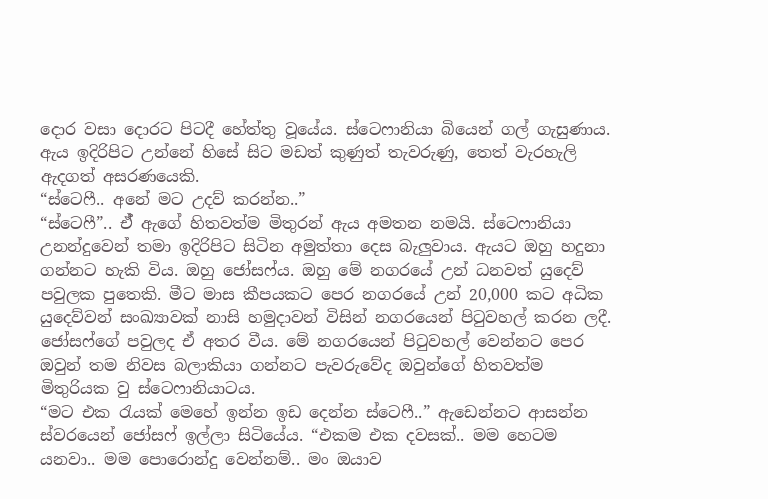දොර වසා දොරට පිටදී හේත්තු වූයේය. ස්ටෙෆානියා බියෙන් ගල් ගැසුණාය. ඇය ඉදිරිපිට උන්නේ හිසේ සිට මඩත් කුණුත් තැවරුණු, තෙත් වැරහැලි ඇදගත් අසරණයෙකි.
“ස්ටෙෆී.. අනේ මට උදව් කරන්න..”
“ස්ටෙෆී”.. ඒ් ඇගේ හිතවත්ම මිතුරන් ඇය අමතන නමයි. ස්ටෙෆානියා උනන්දුවෙන් තමා ඉදිරිපිට සිටින අමුත්තා දෙස බැලුවාය. ඇයට ඔහු හදුනා ගන්නට හැකි විය. ඔහු ජෝසෆ්ය. ඔහු මේ නගරයේ උන් ධනවත් යුදෙව් පවුලක පුතෙකි. මීට මාස කීපයකට පෙර නගරයේ උන් 20,000 කට අධික යුදෙව්වන් සංඛ්‍යාවක් නාසි හමුදාවන් විසින් නගරයෙන් පිටුවහල් කරන ලදී. ජෝසෆ්ගේ පවුලද ඒ අතර වීය. මේ නගරයෙන් පිටුවහල් වෙන්නට පෙර ඔවුන් තම නිවස බලාකියා ගන්නට පැවරුවේද ඔවුන්ගේ හිතවත්ම මිතුරියක වු ස්ටෙෆානියාටය.
“මට එක රැයක් මෙහේ ඉන්න ඉඩ දෙන්න ස්ටෙෆී..” ඇඩෙන්නට ආසන්න ස්වරයෙන් ජෝසෆ් ඉල්ලා සිටියේය. “එකම එක දවසක්.. මම හෙටම යනවා.. මම පොරොන්දු වෙන්නම්.. මං ඔයාව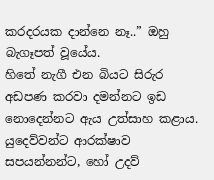කරදරයක දාන්නෙ නෑ..” ඔහු බැගෑපත් වූයේය.
හිතේ නැගී එන බියට සිරුර අඩපණ කරවා දමන්නට ඉඩ නොදෙන්නට ඇය උත්සාහ කළාය. යුදෙව්වන්ට ආරක්ෂාව සපයන්නන්ට, හෝ උදව්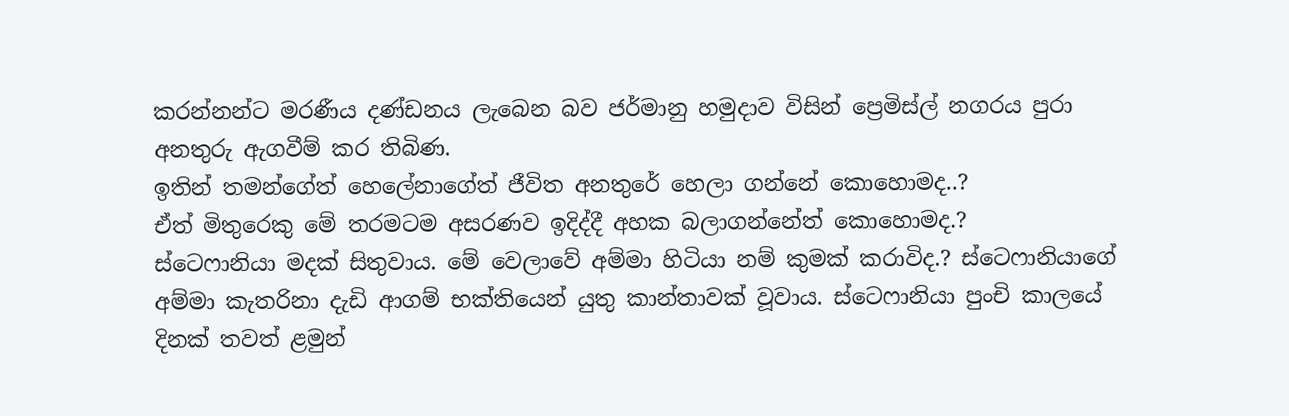කරන්නන්ට මරණීය දණ්ඩනය ලැබෙන බව ජර්මානු හමුදාව විසින් ප්‍රෙමිස්ල් නගරය පුරා අනතුරු ඇගවීම් කර තිබිණ.
ඉතින් තමන්ගේත් හෙලේනාගේත් ජීවිත අනතුරේ හෙලා ගන්නේ කොහොමද..?
ඒත් මිතුරෙකු මේ තරමටම අසරණව ඉදිද්දී අහක බලාගන්නේත් කොහොමද.?
ස්ටෙෆානියා මදක් සිතුවාය. මේ වෙලාවේ අම්මා හිටියා නම් කුමක් කරාවිද.? ස්ටෙෆානියාගේ අම්මා කැතරිනා දැඩි ආගම් භක්තියෙන් යුතු කාන්තාවක් වූවාය. ස්ටෙෆානියා පුංචි කාලයේ දිනක් තවත් ළමුන්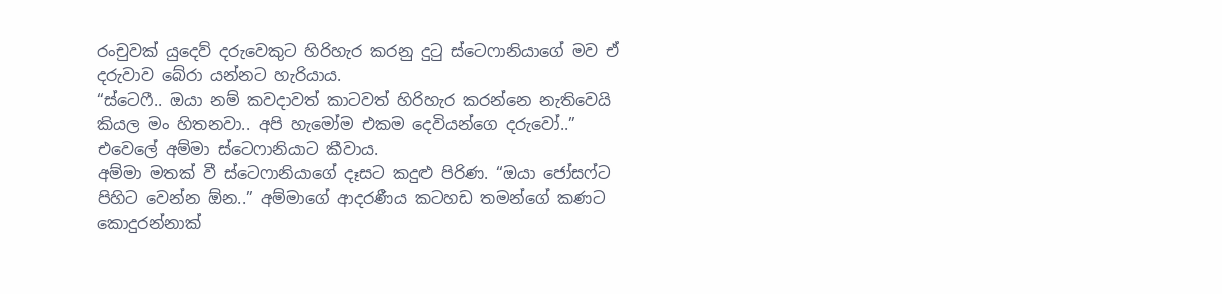රංචුවක් යුදෙව් දරුවෙකුට හිරිහැර කරනු දුටු ස්ටෙෆානියාගේ මව ඒ දරුවාව බේරා යන්නට හැරියාය.
“ස්ටෙෆී.. ඔයා නම් කවදාවත් කාටවත් හිරිහැර කරන්නෙ නැතිවෙයි කියල මං හිතනවා.. අපි හැමෝම එකම දෙවියන්ගෙ දරුවෝ..” එවෙලේ අම්මා ස්ටෙෆානියාට කීවාය.
අම්මා මතක් වී ස්ටෙෆානියාගේ දෑසට කදුළු පිරිණ. “ඔයා ජෝසෆ්ට පිහිට වෙන්න ඕන..” අම්මාගේ ආදරණීය කටහඩ තමන්ගේ කණට කොදුරන්නාක්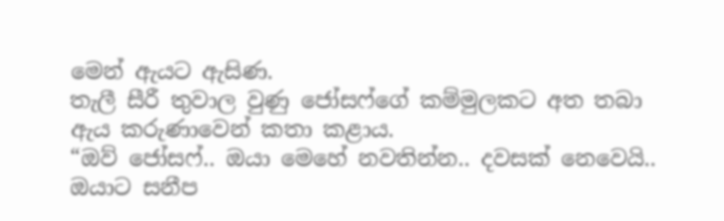මෙන් ඇයට ඇසිණ.
තැලී සීරී තුවාල වුණු ජෝසෆ්ගේ කම්මුලකට අත තබා ඇය කරුණාවෙන් කතා කළාය.
“ඔව් ජෝසෆ්.. ඔයා මෙහේ නවතින්න.. දවසක් නෙවෙයි.. ඔයාට සනීප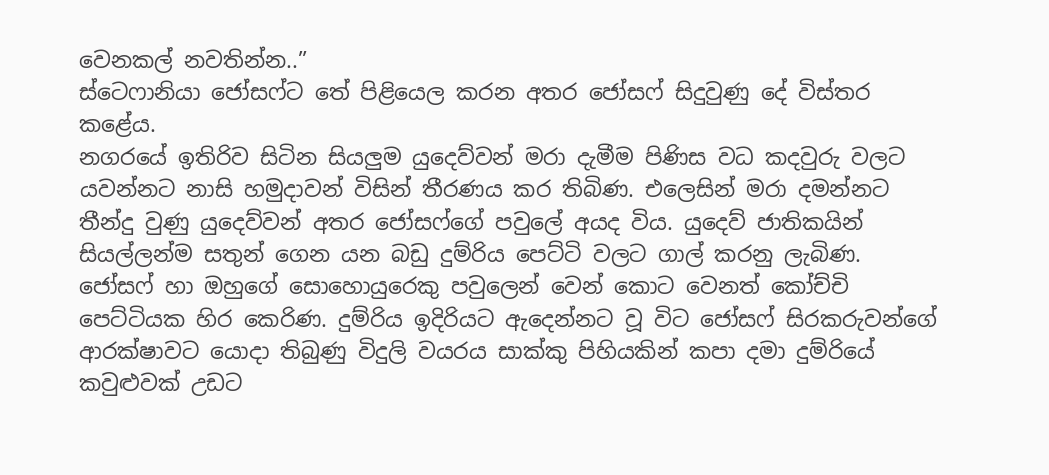වෙනකල් නවතින්න..”
ස්ටෙෆානියා ජෝසෆ්ට තේ පිළියෙල කරන අතර ජෝසෆ් සිදුවුණු දේ විස්තර කළේය.
නගරයේ ඉතිරිව සිටින සියලුම යුදෙව්වන් මරා දැමීම පිණිස වධ කදවුරු වලට යවන්නට නාසි හමුදාවන් විසින් තීරණය කර තිබිණ. එලෙසින් මරා දමන්නට තීන්දු වුණු යුදෙව්වන් අතර ජෝසෆ්ගේ පවුලේ අයද විය. යුදෙව් ජාතිකයින් සියල්ලන්ම සතුන් ගෙන යන බඩු දුම්රිය පෙට්ටි වලට ගාල් කරනු ලැබිණ. ජෝසෆ් හා ඔහුගේ සොහොයුරෙකු පවුලෙන් වෙන් කොට වෙනත් කෝච්චි පෙට්ටියක හිර කෙරිණ. දුම්රිය ඉදිරියට ඇදෙන්නට වූ විට ජෝසෆ් සිරකරුවන්ගේ ආරක්ෂාවට යොදා තිබුණු විදුලි වයරය සාක්කු පිහියකින් කපා දමා දුම්රියේ කවුළුවක් උඩට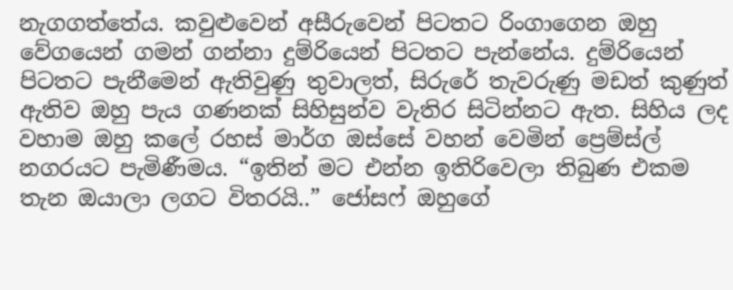නැගගත්තේය. කවුළුවෙන් අසීරුවෙන් පිටතට රිංගාගෙන ඔහු වේගයෙන් ගමන් ගන්නා දුම්රියෙන් පිටතට පැන්නේය. දුම්රියෙන් පිටතට පැනීමෙන් ඇතිවුණු තුවාලත්, සිරුරේ තැවරුණු මඩත් කුණුත් ඇතිව ඔහු පැය ගණනක් සිහිසුන්ව වැතිර සිටින්නට ඇත. සිහිය ලද වහාම ඔහු කලේ රහස් මාර්ග ඔස්සේ වහන් වෙමින් ප්‍රෙම්ස්ල් නගරයට පැමිණීමය. “ඉතින් මට එන්න ඉතිරිවෙලා තිබුණ එකම තැන ඔයාලා ලගට විතරයි..” ජෝසෆ් ඔහුගේ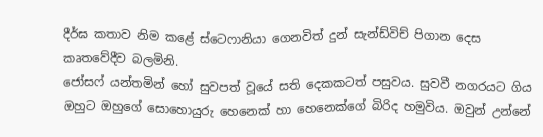දීර්ඝ කතාව නිම කළේ ස්ටෙෆානියා ගෙනවිත් දුන් සැන්ඩ්විච් පිගාන දෙස කෘතවේදීව බලමිනි.
ජෝසෆ් යන්තමින් හෝ සුවපත් වූයේ සති දෙකකටත් පසුවය. සුවවී නගරයට ගිය ඔහුට ඔහුගේ සොහොයුරු හෙනෙක් හා හෙනෙක්ගේ බිරිද හමුවිය. ඔවුන් උන්නේ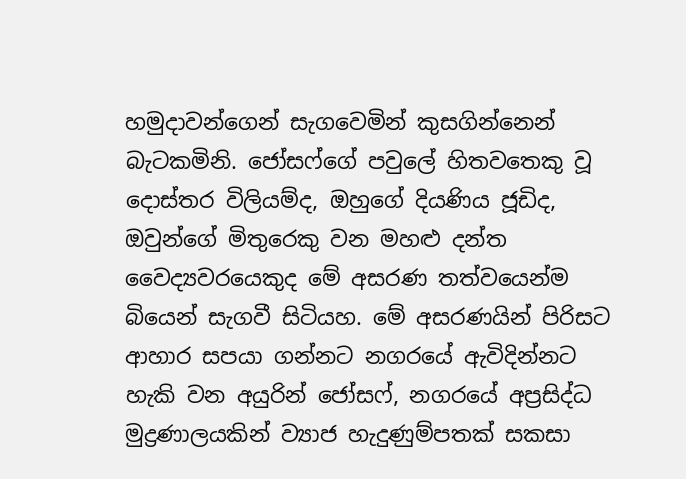හමුදාවන්ගෙන් සැගවෙමින් කුසගින්නෙන් බැටකමිනි. ජෝසෆ්ගේ පවුලේ හිතවතෙකු වූ දොස්තර විලියම්ද, ඔහුගේ දියණිය ජූඩිද, ඔවුන්ගේ මිතුරෙකු වන මහළු දන්ත වෛද්‍යවරයෙකුද මේ අසරණ තත්වයෙන්ම බියෙන් සැගවී සිටියහ. මේ අසරණයින් පිරිසට ආහාර සපයා ගන්නට නගරයේ ඇවිදින්නට හැකි වන අයුරින් ජෝසෆ්, නගරයේ අප්‍රසිද්ධ මුද්‍රණාලයකින් ව්‍යාජ හැදුණුම්පතක් සකසා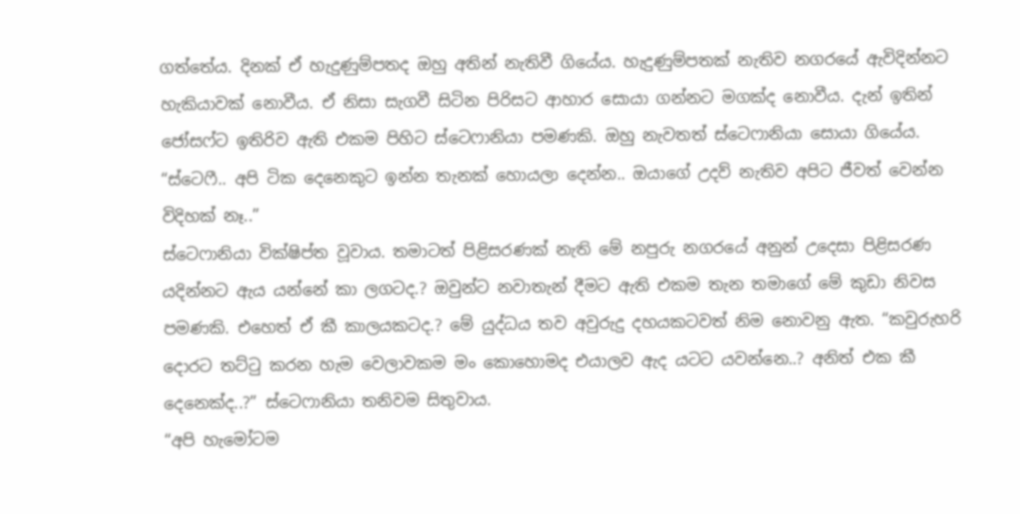ගත්තේය. දිනක් ඒ හැදුණුම්පතද ඔහු අතින් නැතිවී ගියේය. හැදුණුම්පතක් නැතිව නගරයේ ඇවිදින්නට හැකියාවක් නොවීය. ඒ නිසා සැගවී සිටින පිරිසට ආහාර සොයා ගන්නට මගක්ද නොවීය. දැන් ඉතින් ජෝසෆ්ට ඉතිරිව ඇති එකම පිහිට ස්ටෙෆානියා පමණකි. ඔහු නැවතත් ස්ටෙෆානියා සොයා ගියේය.
“ස්ටෙෆී.. අපි ටික දෙනෙකුට ඉන්න තැනක් හොයලා දෙන්න.. ඔයාගේ උදව් නැතිව අපිට ජීවත් වෙන්න විදිහක් නෑ..”
ස්ටෙෆානියා වික්ෂිප්ත වූවාය. තමාටත් පිළිසරණක් නැති මේ නපුරු නගරයේ අනුන් උදෙසා පිළිසරණ යදින්නට ඇය යන්නේ කා ලගටද.? ඔවුන්ට නවාතැන් දීමට ඇති එකම තැන තමාගේ මේ කුඩා නිවස පමණකි. එහෙත් ඒ කී කාලයකටද.? මේ යුද්ධය තව අවුරුදු දහයකටවත් නිම නොවනු ඇත. “කවුරුහරි දොරට තට්ටු කරන හැම වෙලාවකම මං කොහොමද එයාලව ඇද යටට යවන්නෙ..? අනිත් එක කී දෙනෙක්ද..?” ස්ටෙෆානියා තනිවම සිතුවාය.
“අපි හැමෝටම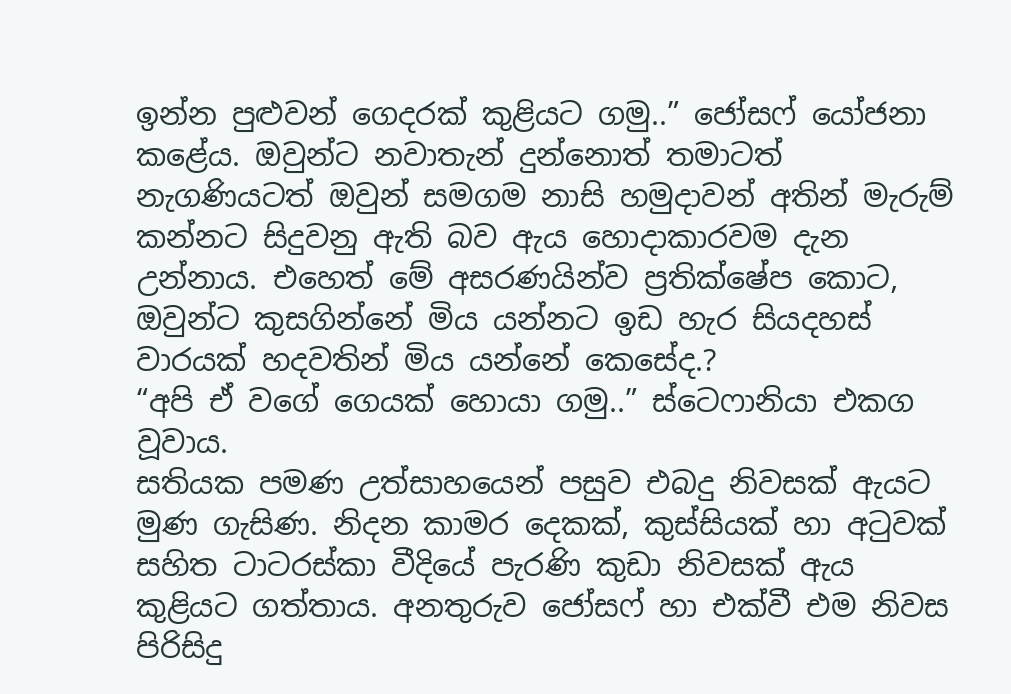ඉන්න පුළුවන් ගෙදරක් කුළියට ගමු..” ජෝසෆ් යෝජනා කළේය. ඔවුන්ට නවාතැන් දුන්නොත් තමාටත් නැගණියටත් ඔවුන් සමගම නාසි හමුදාවන් අතින් මැරුම් කන්නට සිදුවනු ඇති බව ඇය හොදාකාරවම දැන උන්නාය. එහෙත් මේ අසරණයින්ව ප්‍රතික්ෂේප කොට, ඔවුන්ට කුසගින්නේ මිය යන්නට ඉඩ හැර සියදහස් වාරයක් හදවතින් මිය යන්නේ කෙසේද.?
“අපි ඒ වගේ ගෙයක් හොයා ගමු..” ස්ටෙෆානියා එකග වූවාය.
සතියක පමණ උත්සාහයෙන් පසුව එබදු නිවසක් ඇයට මුණ ගැසිණ. නිදන කාමර දෙකක්, කුස්සියක් හා අටුවක් සහිත ටාටරස්කා වීදියේ පැරණි කුඩා නිවසක් ඇය කුළියට ගත්තාය. අනතුරුව ජෝසෆ් හා එක්වී එම නිවස පිරිසිදු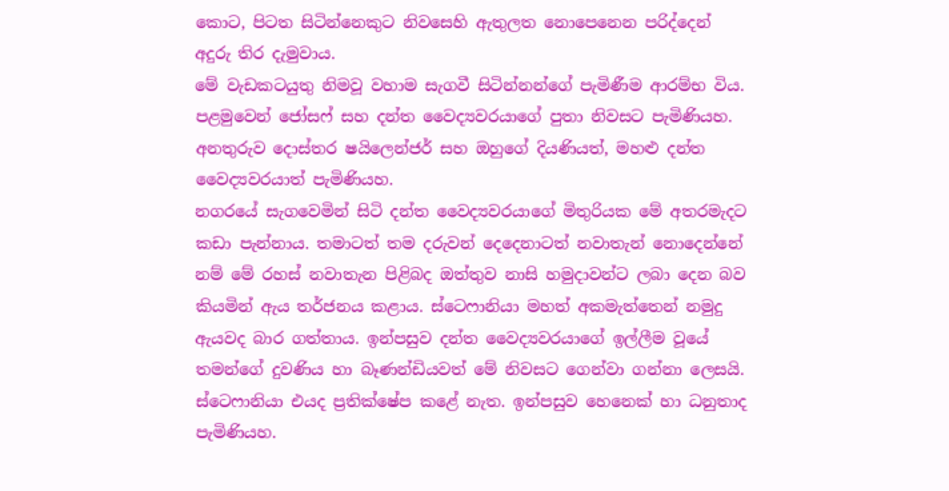කොට, පිටත සිටින්නෙකුට නිවසෙහි ඇතුලත නොපෙනෙන පරිද්දෙන් අදුරු තිර දැමුවාය.
මේ වැඩකටයුතු නිමවූ වහාම සැගවී සිටින්නන්ගේ පැමිණීම ආරම්භ විය. පළමුවෙන් ජෝසෆ් සහ දන්ත වෛද්‍යවරයාගේ පුතා නිවසට පැමිණියහ. අනතුරුව දොස්තර ෂයිලෙන්ජර් සහ ඔහුගේ දියණියත්, මහළු දන්ත වෛද්‍යවරයාත් පැමිණියහ.
නගරයේ සැගවෙමින් සිටි දන්ත වෛද්‍යවරයාගේ මිතුරියක මේ අතරමැදට කඩා පැන්නාය. තමාටත් තම දරුවන් දෙදෙනාටත් නවාතැන් නොදෙන්නේ නම් මේ රහස් නවාතැන පිළිබද ඔත්තුව නාසි හමුදාවන්ට ලබා දෙන බව කියමින් ඇය තර්ජනය කළාය. ස්ටෙෆානියා මහත් අකමැත්තෙන් නමුදු ඇයවද බාර ගත්තාය. ඉන්පසුව දන්ත වෛද්‍යවරයාගේ ඉල්ලීම වූයේ තමන්ගේ දුවණිය හා බෑණන්ඩියවත් මේ නිවසට ගෙන්වා ගන්නා ලෙසයි. ස්ටෙෆානියා එයද ප්‍රතික්ෂේප කළේ නැත. ඉන්පසුව හෙනෙක් හා ධනුතාද පැමිණියහ.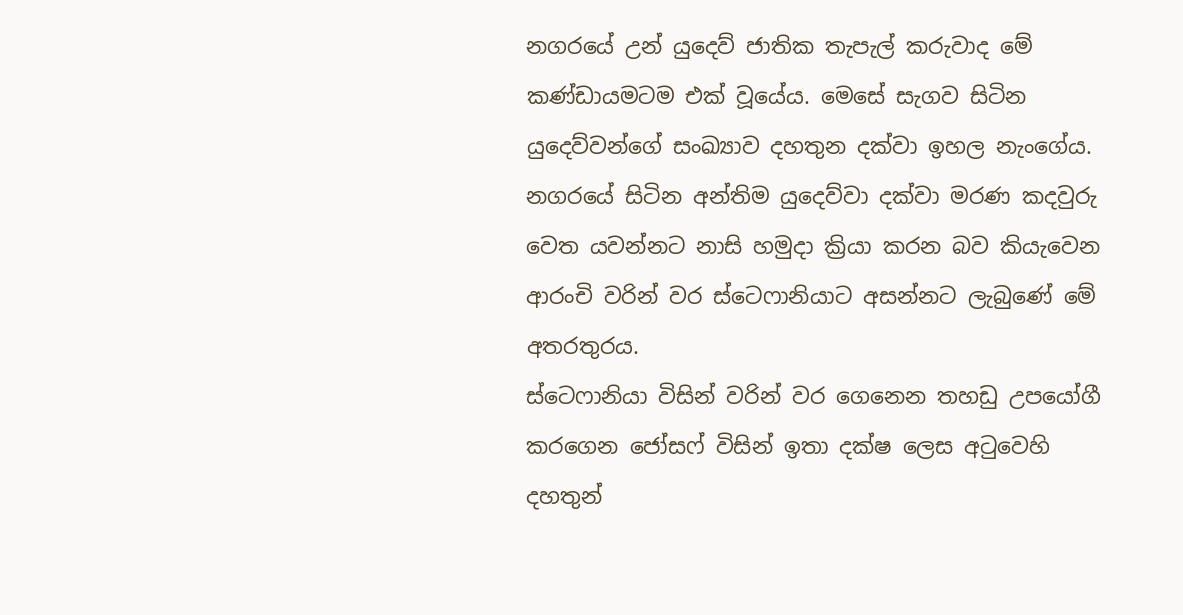නගරයේ උන් යුදෙව් ජාතික තැපැල් කරුවාද මේ කණ්ඩායමටම එක් වූයේය. මෙසේ සැගව සිටින යුදෙව්වන්ගේ සංඛ්‍යාව දහතුන දක්වා ඉහල නැංගේය. නගරයේ සිටින අන්තිම යුදෙව්වා දක්වා මරණ කදවුරු වෙත යවන්නට නාසි හමුදා ක්‍රියා කරන බව කියැවෙන ආරංචි වරින් වර ස්ටෙෆානියාට අසන්නට ලැබුණේ මේ අතරතුරය.
ස්ටෙෆානියා විසින් වරින් වර ගෙනෙන තහඩු උපයෝගී කරගෙන ජෝසෆ් විසින් ඉතා දක්ෂ ලෙස අටුවෙහි දහතුන්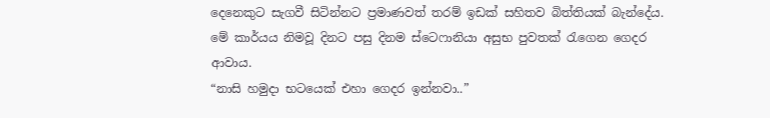දෙනෙකුට සැගවී සිටින්නට ප්‍රමාණවත් තරම් ඉඩක් සහිතව බිත්තියක් බැන්දේය. මේ කාර්යය නිමවූ දිනට පසු දිනම ස්ටෙෆානියා අසුභ පුවතක් රැගෙන ගෙදර ආවාය.
“නාසි හමුදා භටයෙක් එහා ගෙදර ඉන්නවා..”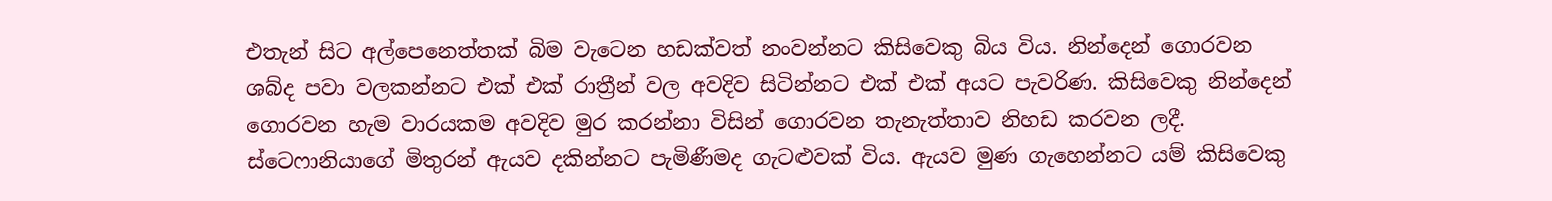එතැන් සිට අල්පෙනෙත්තක් බිම වැටෙන හඩක්වත් නංවන්නට කිසිවෙකු බිය විය. නින්දෙන් ගොරවන ශබ්ද පවා වලකන්නට එක් එක් රාත්‍රීන් වල අවදිව සිටින්නට එක් එක් අයට පැවරිණ. කිසිවෙකු නින්දෙන් ගොරවන හැම වාරයකම අවදිව මුර කරන්නා විසින් ගොරවන තැනැත්තාව නිහඩ කරවන ලදී.
ස්ටෙෆානියාගේ මිතුරන් ඇයව දකින්නට පැමිණීමද ගැටළුවක් විය. ඇයව මුණ ගැහෙන්නට යම් කිසිවෙකු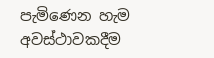පැමිණෙන හැම අවස්ථාවකදීම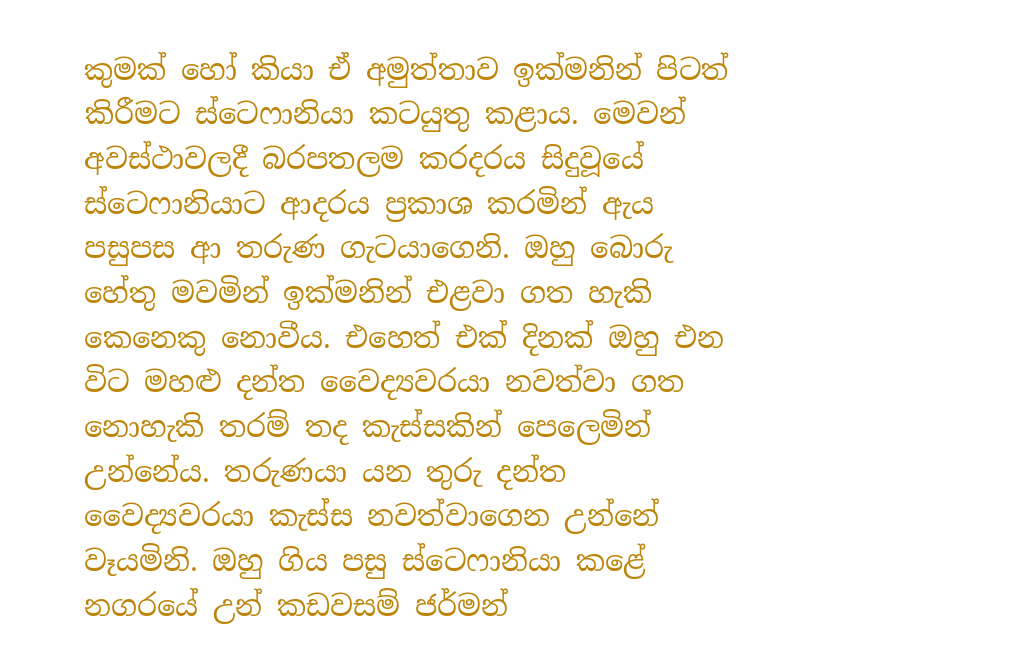කුමක් හෝ කියා ඒ අමුත්තාව ඉක්මනින් පිටත් කිරීමට ස්ටෙෆානියා කටයුතු කළාය. මෙවන් අවස්ථාවලදී බරපතලම කරදරය සිදුවූයේ ස්ටෙෆානියාට ආදරය ප්‍රකාශ කරමින් ඇය පසුපස ආ තරුණ ගැටයාගෙනි. ඔහු බොරු හේතු මවමින් ඉක්මනින් එළවා ගත හැකි කෙනෙකු නොවීය. එහෙත් එක් දිනක් ඔහු එන විට මහළු දන්ත වෛද්‍යවරයා නවත්වා ගත නොහැකි තරම් තද කැස්සකින් පෙලෙමින් උන්නේය. තරුණයා යන තුරු දන්ත වෛද්‍යවරයා කැස්ස නවත්වාගෙන උන්නේ වෑයමිනි. ඔහු ගිය පසු ස්ටෙෆානියා කළේ නගරයේ උන් කඩවසම් ජර්මන්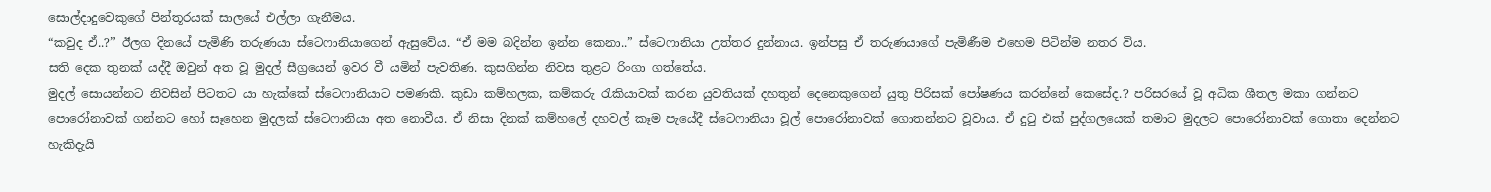සොල්දාදුවෙකුගේ පින්තූරයක් සාලයේ එල්ලා ගැනීමය.
“කවුද ඒ..?” ඊලග දිනයේ පැමිණි තරුණයා ස්ටෙෆානියාගෙන් ඇසුවේය. “ඒ මම බදින්න ඉන්න කෙනා..” ස්ටෙෆානියා උත්තර දුන්නාය. ඉන්පසු ඒ තරුණයාගේ පැමිණීම එහෙම පිටින්ම නතර විය.
සති දෙක තුනක් යද්දී ඔවුන් අත වූ මුදල් සීග්‍රයෙන් ඉවර වී යමින් පැවතිණ. කුසගින්න නිවස තුළට රිංගා ගත්තේය.
මුදල් සොයන්නට නිවසින් පිටතට යා හැක්කේ ස්ටෙෆානියාට පමණකි. කුඩා කම්හලක, කම්කරු රැකියාවක් කරන යුවතියක් දහතුන් දෙනෙකුගෙන් යුතු පිරිසක් පෝෂණය කරන්නේ කෙසේද.? පරිසරයේ වූ අධික ශීතල මකා ගන්නට පොරෝනාවක් ගන්නට හෝ සෑහෙන මුදලක් ස්ටෙෆානියා අත නොවීය. ඒ නිසා දිනක් කම්හලේ දහවල් කෑම පැයේදී ස්ටෙෆානියා වූල් පොරෝනාවක් ගොතන්නට වූවාය. ඒ දුටු එක් පුද්ගලයෙක් තමාට මුදලට පොරෝනාවක් ගොතා දෙන්නට හැකිදැයි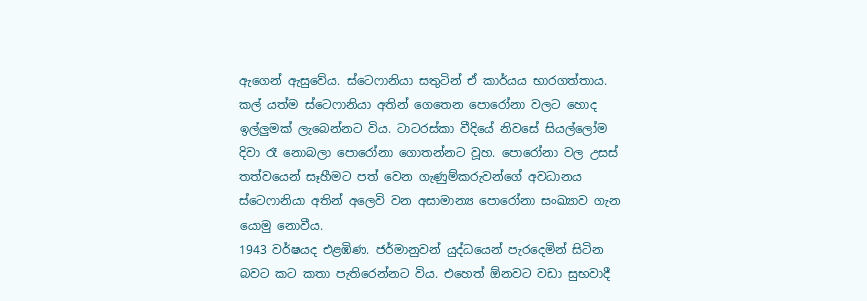ඇගෙන් ඇසුවේය. ස්ටෙෆානියා සතුටින් ඒ කාර්යය භාරගත්තාය.
කල් යත්ම ස්ටෙෆානියා අතින් ගෙතෙන පොරෝනා වලට හොද ඉල්ලුමක් ලැබෙන්නට විය. ටාටරස්කා වීදියේ නිවසේ සියල්ලෝම දිවා රෑ නොබලා පොරෝනා ගොතන්නට වූහ. පොරෝනා වල උසස් තත්වයෙන් සෑහීමට පත් වෙන ගැණුම්කරුවන්ගේ අවධානය ස්ටෙෆානියා අතින් අලෙවි වන අසාමාන්‍ය පොරෝනා සංඛ්‍යාව ගැන යොමු නොවීය.
1943 වර්ෂයද එළඹිණ. ජර්මානුවන් යුද්ධයෙන් පැරදෙමින් සිටින බවට කට කතා පැතිරෙන්නට විය. එහෙත් ඕනවට වඩා සුභවාදී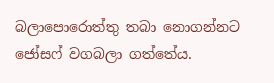බලාපොරොත්තු තබා නොගන්නට ජෝසෆ් වගබලා ගත්තේය.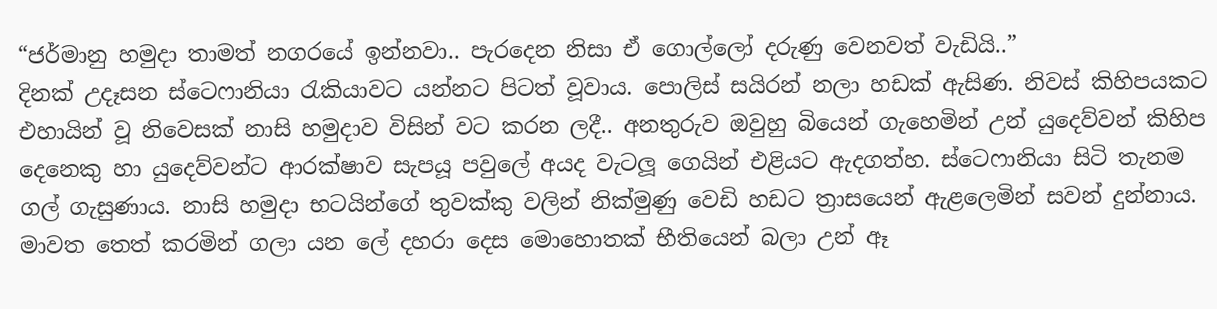“ජර්මානු හමුදා තාමත් නගරයේ ඉන්නවා.. පැරදෙන නිසා ඒ ගොල්ලෝ දරුණු වෙනවත් වැඩියි..”
දිනක් උදෑසන ස්ටෙෆානියා රැකියාවට යන්නට පිටත් වූවාය. පොලිස් සයිරන් නලා හඩක් ඇසිණ. නිවස් කිහිපයකට එහායින් වූ නිවෙසක් නාසි හමුදාව විසින් වට කරන ලදී.. අනතුරුව ඔවුහු බියෙන් ගැහෙමින් උන් යුදෙව්වන් කිහිප දෙනෙකු හා යුදෙව්වන්ට ආරක්ෂාව සැපයූ පවුලේ අයද වැටලූ ගෙයින් එළියට ඇදගත්හ. ස්ටෙෆානියා සිටි තැනම ගල් ගැසුණාය. නාසි හමුදා භටයින්ගේ තුවක්කු වලින් නික්මුණු වෙඩි හඩට ත්‍රාසයෙන් ඇළලෙමින් සවන් දුන්නාය. මාවත තෙත් කරමින් ගලා යන ලේ දහරා දෙස මොහොතක් භීතියෙන් බලා උන් ඈ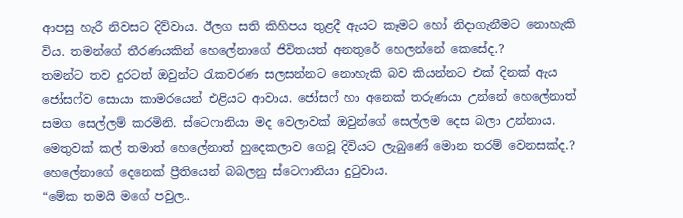ආපසු හැරී නිවසට දිව්වාය. ඊලග සති කිහිපය තුළදී ඇයට කෑමට හෝ නිදාගැනීමට නොහැකි විය. තමන්ගේ තීරණයකින් හෙලේනාගේ ජිවිතයත් අනතුරේ හෙලන්නේ කෙසේද.?
තමන්ට තව දුරටත් ඔවුන්ට රැකවරණ සලසන්නට නොහැකි බව කියන්නට එක් දිනක් ඇය ජෝසෆ්ව සොයා කාමරයෙන් එළියට ආවාය. ජෝසෆ් හා අනෙක් තරුණයා උන්නේ හෙලේනාත් සමග සෙල්ලම් කරමිනි. ස්ටෙෆානියා මද වෙලාවක් ඔවුන්ගේ සෙල්ලම දෙස බලා උන්නාය. මෙතුවක් කල් තමාත් හෙලේනාත් හුදෙකලාව ගෙවූ දිවියට ලැබුණේ මොන තරම් වෙනසක්ද.? හෙලේනාගේ දෙනෙක් ප්‍රීතියෙන් බබලනු ස්ටෙෆානියා දුටුවාය.
“මේක තමයි මගේ පවුල..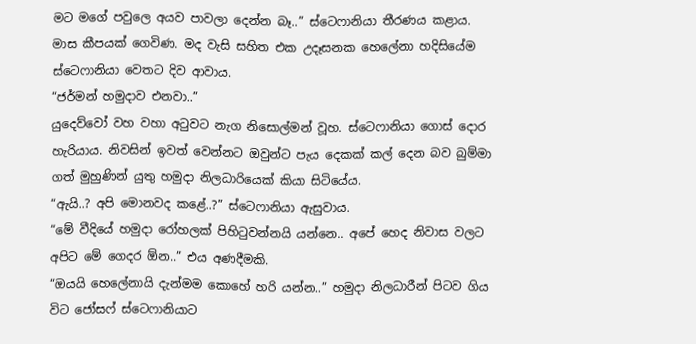මට මගේ පවුලෙ අයව පාවලා දෙන්න බෑ..” ස්ටෙෆානියා තීරණය කළාය.
මාස කීපයක් ගෙවිණ. මද වැසි සහිත එක උදෑසනක හෙලේනා හදිසියේම ස්ටෙෆානියා වෙතට දිව ආවාය.
“ජර්මන් හමුදාව එනවා..”
යුදෙව්වෝ වහ වහා අටුවට නැග නිසොල්මන් වූහ. ස්ටෙෆානියා ගොස් දොර හැරියාය. නිවසින් ඉවත් වෙන්නට ඔවුන්ට පැය දෙකක් කල් දෙන බව බුම්මා ගත් මුහුණින් යුතු හමුදා නිලධාරියෙක් කියා සිටියේය.
“ඇයි..? අපි මොනවද කළේ..?” ස්ටෙෆානියා ඇසුවාය.
“මේ වීදියේ හමුදා රෝහලක් පිහිටුවන්නයි යන්නෙ.. අපේ හෙද නිවාස වලට අපිට මේ ගෙදර ඕන..” එය අණදීමකි.
“ඔයයි හෙලේනායි දැන්මම කොහේ හරි යන්න..” හමුදා නිලධාරීන් පිටව ගිය විට ජෝසෆ් ස්ටෙෆානියාට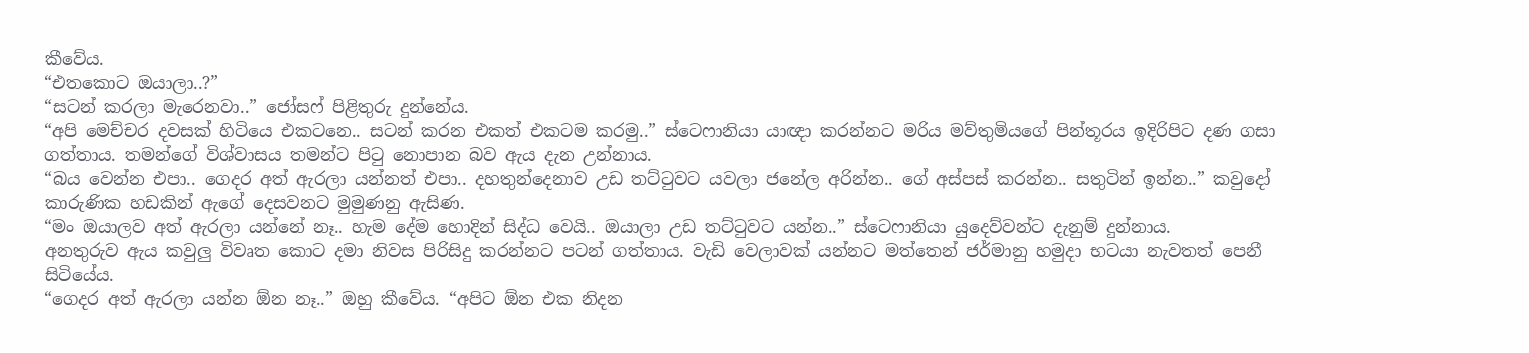කීවේය.
“එතකොට ඔයාලා..?”
“සටන් කරලා මැරෙනවා..” ජෝසෆ් පිළිතුරු දුන්නේය.
“අපි මෙච්චර දවසක් හිටියෙ එකටනෙ.. සටන් කරන එකත් එකටම කරමු..” ස්ටෙෆානියා යාඥා කරන්නට මරිය මව්තුමියගේ පින්තූරය ඉදිරිපිට දණ ගසා ගත්තාය. තමන්ගේ විශ්වාසය තමන්ට පිටු නොපාන බව ඇය දැන උන්නාය.
“බය වෙන්න එපා.. ගෙදර අත් ඇරලා යන්නත් එපා.. දහතුන්දෙනාව උඩ තට්ටුවට යවලා ජනේල අරින්න.. ගේ අස්පස් කරන්න.. සතුටින් ඉන්න..” කවුදෝ කාරුණික හඩකින් ඇගේ දෙසවනට මුමුණනු ඇසිණ.
“මං ඔයාලව අත් ඇරලා යන්නේ නෑ.. හැම දේම හොදින් සිද්ධ වෙයි.. ඔයාලා උඩ තට්ටුවට යන්න..” ස්ටෙෆානියා යුදෙව්වන්ට දැනුම් දුන්නාය.
අනතුරුව ඇය කවුලු විවෘත කොට දමා නිවස පිරිසිදු කරන්නට පටන් ගත්තාය. වැඩි වෙලාවක් යන්නට මත්තෙන් ජර්මානු හමුදා භටයා නැවතත් පෙනී සිටියේය.
“ගෙදර අත් ඇරලා යන්න ඕන නෑ..” ඔහු කීවේය. “අපිට ඕන එක නිදන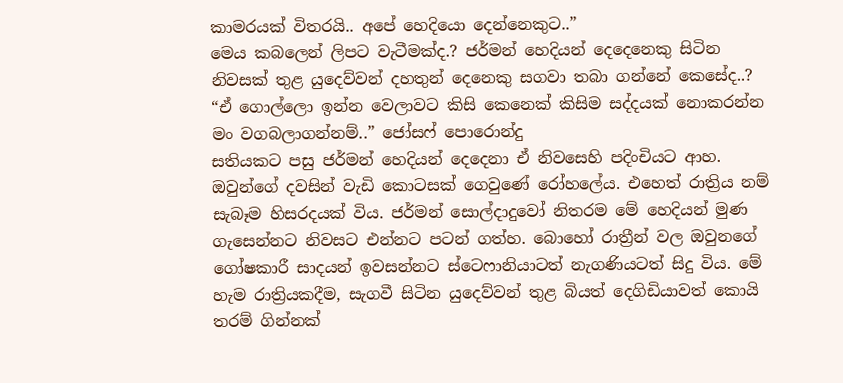කාමරයක් විතරයි.. අපේ හෙදියො දෙන්නෙකුට..”
මෙය කබලෙන් ලිපට වැටීමක්ද.? ජර්මන් හෙදියන් දෙදෙනෙකු සිටින නිවසක් තුළ යුදෙව්වන් දහතුන් දෙනෙකු සගවා තබා ගන්නේ කෙසේද..?
“ඒ ගොල්ලො ඉන්න වෙලාවට කිසි කෙනෙක් කිසිම සද්දයක් නොකරන්න මං වගබලාගන්නම්..” ජෝසෆ් පොරොන්දු
සතියකට පසු ජර්මන් හෙදියන් දෙදෙනා ඒ නිවසෙහි පදිංචියට ආහ. ඔවුන්ගේ දවසින් වැඩි කොටසක් ගෙවුණේ රෝහලේය. එහෙත් රාත්‍රිය නම් සැබෑම හිසරදයක් විය. ජර්මන් සොල්දාදුවෝ නිතරම මේ හෙදියන් මුණ ගැසෙන්නට නිවසට එන්නට පටන් ගත්හ. බොහෝ රාත්‍රීන් වල ඔවුනගේ ගෝෂකාරී සාදයන් ඉවසන්නට ස්ටෙෆානියාටත් නැගණියටත් සිදු විය. මේ හැම රාත්‍රියකදීම, සැගවී සිටින යුදෙව්වන් තුළ බියත් දෙගිඩියාවත් කොයි තරම් ගින්නක්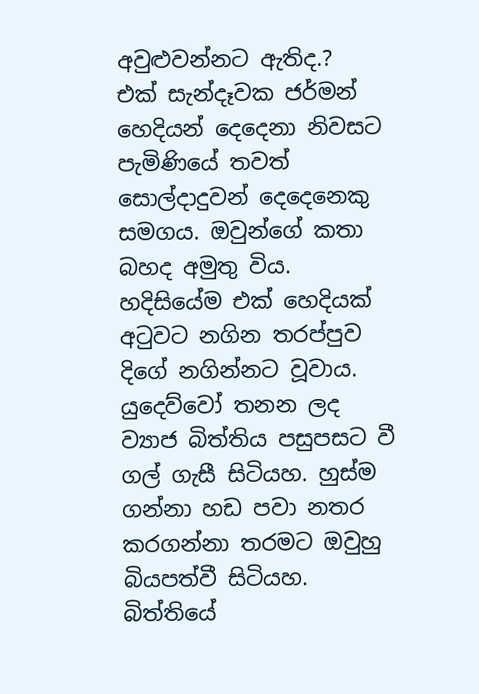අවුළුවන්නට ඇතිද.?
එක් සැන්දෑවක ජර්මන් හෙදියන් දෙදෙනා නිවසට පැමිණියේ තවත් සොල්දාදුවන් දෙදෙනෙකු සමගය. ඔවුන්ගේ කතා බහද අමුතු විය. හදිසියේම එක් හෙදියක් අටුවට නගින තරප්පුව දිගේ නගින්නට වූවාය. යුදෙව්වෝ තනන ලද ව්‍යාජ බිත්තිය පසුපසට වී ගල් ගැසී සිටියහ. හුස්ම ගන්නා හඩ පවා නතර කරගන්නා තරමට ඔවුහු බියපත්වී සිටියහ. බිත්තියේ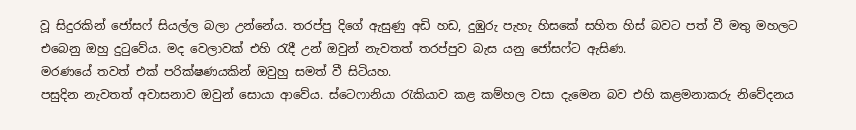වූ සිදුරකින් ජෝසෆ් සියල්ල බලා උන්නේය. තරප්පු දිගේ ඇසුණු අඩි හඩ, දුඹුරු පැහැ හිසකේ සහිත හිස් බවට පත් වී මතු මහලට එබෙනු ඔහු දුටුවේය. මද වෙලාවක් එහි රැදී උන් ඔවුන් නැවතත් තරප්පුව බැස යනු ජෝසෆ්ට ඇසිණ.
මරණයේ තවත් එක් පරික්ෂණයකින් ඔවුහු සමත් වී සිටියහ.
පසුදින නැවතත් අවාසනාව ඔවුන් සොයා ආවේය. ස්ටෙෆානියා රැකියාව කළ කම්හල වසා දැමෙන බව එහි කළමනාකරු නිවේදනය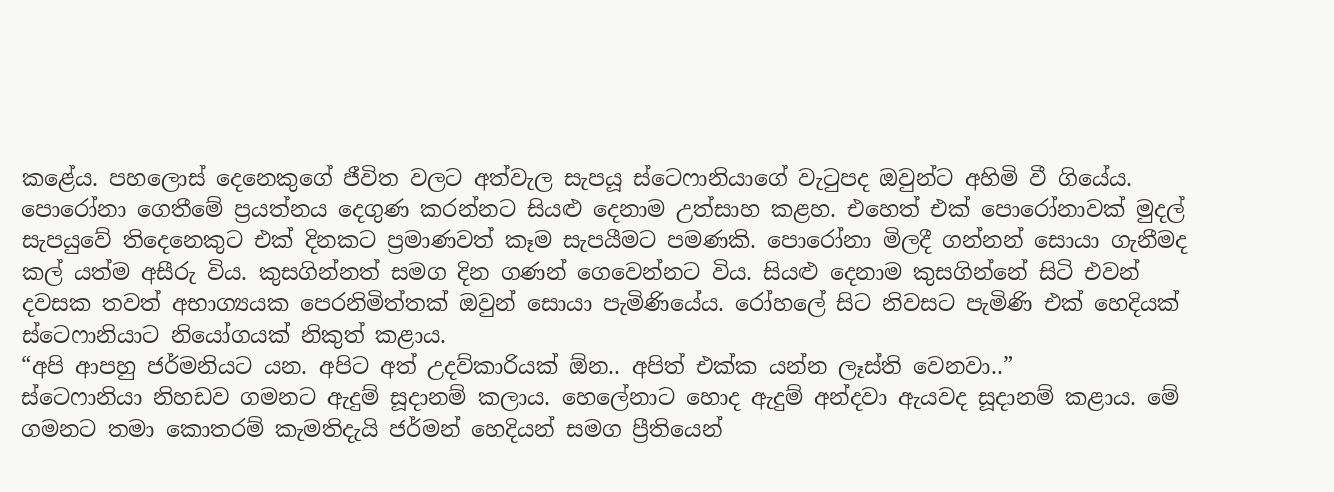කළේය. පහලොස් දෙනෙකුගේ ජීවිත වලට අත්වැල සැපයූ ස්ටෙෆානියාගේ වැටුපද ඔවුන්ට අහිමි වී ගියේය. පොරෝනා ගෙතීමේ ප්‍රයත්නය දෙගුණ කරන්නට සියළු දෙනාම උත්සාහ කළහ. එහෙත් එක් පොරෝනාවක් මුදල් සැපයුවේ තිදෙනෙකුට එක් දිනකට ප්‍රමාණවත් කෑම සැපයීමට පමණකි. පොරෝනා මිලදී ගන්නන් සොයා ගැනීමද කල් යත්ම අසීරු විය. කුසගින්නත් සමග දින ගණන් ගෙවෙන්නට විය. සියළු දෙනාම කුසගින්නේ සිටි එවන් දවසක තවත් අභාග්‍යයක පෙරනිමිත්තක් ඔවුන් සොයා පැමිණියේය. රෝහලේ සිට නිවසට පැමිණි එක් හෙදියක් ස්ටෙෆානියාට නියෝගයක් නිකුත් කළාය.
“අපි ආපහු ජර්මනියට යන. අපිට අත් උදව්කාරියක් ඕන.. අපිත් එක්ක යන්න ලෑස්ති වෙනවා..”
ස්ටෙෆානියා නිහඩව ගමනට ඇදුම් සූදානම් කලාය. හෙලේනාට හොද ඇදුම් අන්දවා ඇයවද සූදානම් කළාය. මේ ගමනට තමා කොතරම් කැමතිදැයි ජර්මන් හෙදියන් සමග ප්‍රීතියෙන්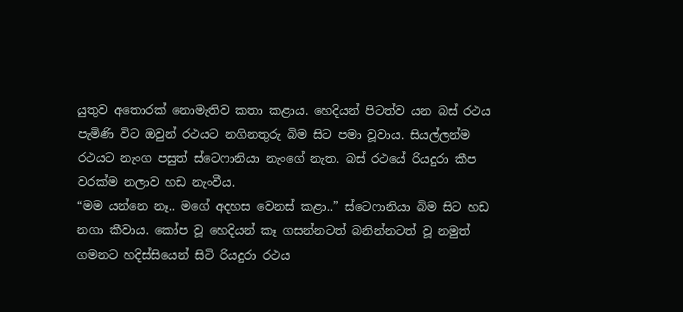යුතුව අතොරක් නොමැතිව කතා කළාය. හෙදියන් පිටත්ව යන බස් රථය පැමිණි විට ඔවුන් රථයට නගිනතුරු බිම සිට පමා වූවාය. සියල්ලන්ම රථයට නැංග පසුත් ස්ටෙෆානියා නැංගේ නැත. බස් රථයේ රියදුරා කීප වරක්ම නලාව හඩ නැංවීය.
“මම යන්නෙ නෑ.. මගේ අදහස වෙනස් කළා..” ස්ටෙෆානියා බිම සිට හඩ නගා කීවාය. කෝප වූ හෙදියන් කෑ ගසන්නටත් බනින්නටත් වූ නමුත් ගමනට හදිස්සියෙන් සිටි රියදුරා රථය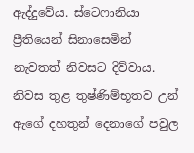ඇද්දුවේය. ස්ටෙෆානියා ප්‍රීතියෙන් සිනාසෙමින් නැවතත් නිවසට දිව්වාය. නිවස තුළ තුෂ්ණිම්භූතව උන් ඇගේ දහතුන් දෙනාගේ පවුල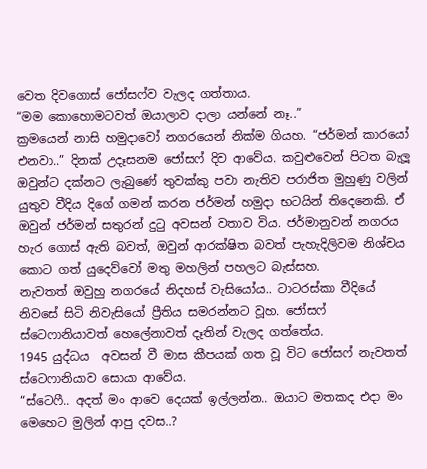වෙත දිවගොස් ජෝසෆ්ව වැලද ගත්තාය.
“මම කොහොමටවත් ඔයාලාව දාලා යන්නේ නෑ..”
ක්‍රමයෙන් නාසි හමුදාවෝ නගරයෙන් නික්ම ගියහ. “ජර්මන් කාරයෝ එනවා..” දිනක් උදෑසනම ජෝසෆ් දිව ආවේය. කවුළුවෙන් පිටත බැලූ ඔවුන්ට දක්නට ලැබුණේ තුවක්කු පවා නැතිව පරාජිත මුහුණු වලින් යුතුව වීදිය දිගේ ගමන් කරන ජර්මන් හමුදා භටයින් තිදෙනෙකි. ඒ ඔවුන් ජර්මන් සතුරන් දුටු අවසන් වතාව විය. ජර්මානුවන් නගරය හැර ගොස් ඇති බවත්, ඔවුන් ආරක්ෂිත බවත් පැහැදිලිවම නිශ්චය කොට ගත් යුදෙව්වෝ මතු මහලින් පහලට බැස්සහ.
නැවතත් ඔවුහු නගරයේ නිදහස් වැසියෝය.. ටාටරස්කා වීදියේ නිවසේ සිටි නිවැසියෝ ප්‍රීතිය සමරන්නට වූහ. ජෝසෆ් ස්ටෙෆානියාවත් හෙලේනාවත් දෑතින් වැලද ගත්තේය.
1945 යුද්ධය  අවසන් වී මාස කීපයක් ගත වූ විට ජෝසෆ් නැවතත් ස්ටෙෆානියාව සොයා ආවේය.
“ස්ටෙෆී.. අදත් මං ආවෙ දෙයක් ඉල්ලන්න.. ඔයාට මතකද එදා මං මෙහෙට මුලින් ආපු දවස..?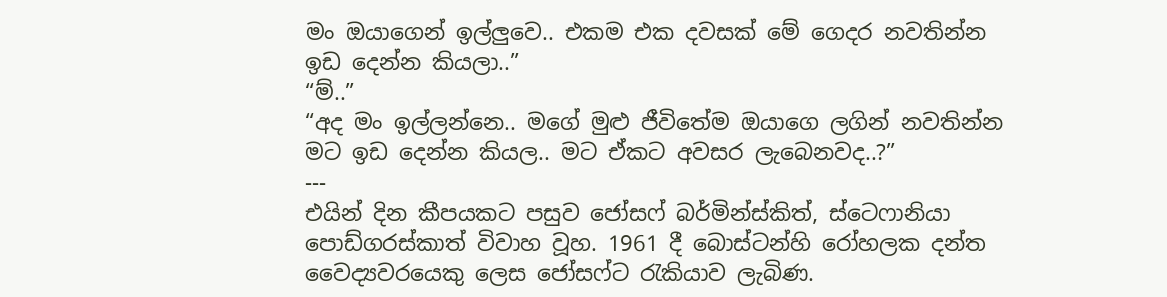මං ඔයාගෙන් ඉල්ලුවෙ.. එකම එක දවසක් මේ ගෙදර නවතින්න ඉඩ දෙන්න කියලා..”
“ම්..”
“අද මං ඉල්ලන්නෙ.. මගේ මුළු ජීවිතේම ඔයාගෙ ලගින් නවතින්න මට ඉඩ දෙන්න කියල.. මට ඒකට අවසර ලැබෙනවද..?”
---
එයින් දින කීපයකට පසුව ජෝසෆ් බර්මින්ස්කිත්, ස්ටෙෆානියා පොඩ්ගරස්කාත් විවාහ වූහ. 1961 දී බොස්ටන්හි රෝහලක දන්ත වෛද්‍යවරයෙකු ලෙස ජෝසෆ්ට රැකියාව ලැබිණ.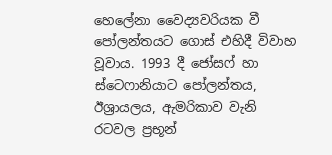හෙලේනා වෛද්‍යවරියක වී පෝලන්තයට ගොස් එහිදී විවාහ වූවාය. 1993 දී ජෝසෆ් හා ස්ටෙෆානියාට පෝලන්තය, ඊශ්‍රායලය, ඇමරිකාව වැනි රටවල ප්‍රභූන්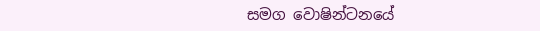සමග වොෂින්ටනයේ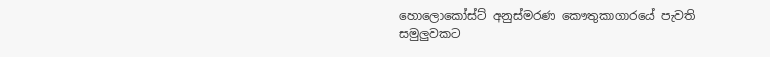හොලොකෝස්ට් අනුස්මරණ කෞතුකාගාරයේ පැවති සමුලුවකට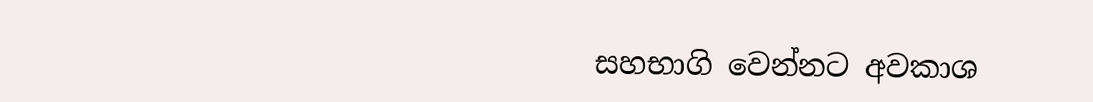සහභාගි වෙන්නට අවකාශ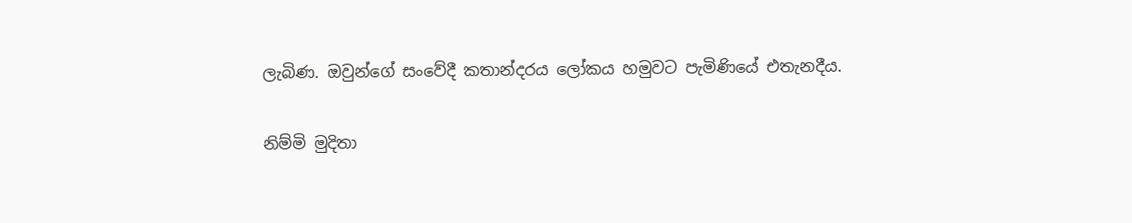ලැබිණ. ඔවුන්ගේ සංවේදී කතාන්දරය ලෝකය හමුවට පැමිණියේ එතැනදීය.

නිම්මි මුදිතා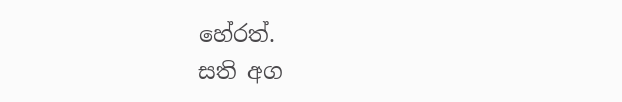හේරත්.
සති අග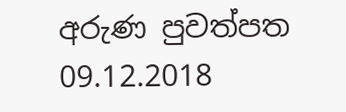අරුණ පුවත්පත
09.12.2018